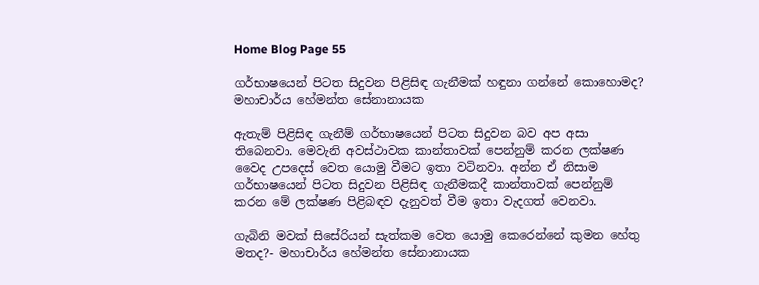Home Blog Page 55

ගර්භාෂයෙන් පිටත සිදුවන පිළිසිඳ ගැනීමක් හඳුනා ගන්නේ කොහොමද? මහාචාර්ය හේමන්ත සේනානායක

ඇතැම් පිළිසිඳ ගැනීම් ගර්භාෂයෙන් පිටත සිදුවන බව අප අසා තිබෙනවා. මෙවැනි අවස්ථාවක කාන්තාවක් පෙන්නුම් කරන ලක්ෂණ වෛද උපදෙස් වෙත යොමු වීමට ඉතා වටිනවා. අන්න ඒ නිසාම ගර්භාෂයෙන් පිටත සිදුවන පිළිසිඳ ගැනීමකදී කාන්තාවක් පෙන්නුම් කරන මේ ලක්ෂණ පිළිබඳව දැනුවත් වීම ඉතා වැදගත් වෙනවා.

ගැබිනි මවක් සිසේරියන් සැත්කම වෙත යොමු කෙරෙන්නේ කුමන හේතු මතද?- මහාචාර්ය හේමන්ත සේනානායක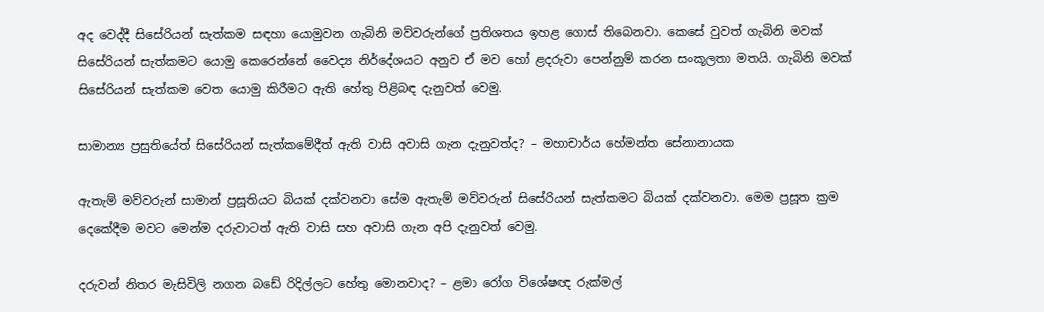අද වෙද්දී සිසේරියන් සැත්කම සඳහා යොමුවන ගැබිනි මව්වරුන්ගේ ප්‍රතිශතය ඉහළ ගොස් තිබෙනවා. කෙසේ වුවත් ගැබිනි මවක් සිසේරියන් සැත්කමට යොමු කෙරෙන්නේ වෛද්‍ය නිර්දේශයට අනුව ඒ මව හෝ ළදරුවා පෙන්නුම් කරන සංකූලතා මතයි. ගැබිනි මවක් සිසේරියන් සැත්කම වෙත යොමු කිරීමට ඇති හේතු පිළිබඳ දැනුවත් වෙමු.

සාමාන්‍ය ප්‍රසුතියේත් සිසේරියන් සැත්කමේදීත් ඇති වාසි අවාසි ගැන දැනුවත්ද? – මහාචාර්ය හේමන්ත සේනානායක

ඇතැම් මව්වරුන් සාමාන්‍ ප්‍රසූතියට බියක් දක්වනවා සේම ඇතැම් මව්වරුන් සිසේරියන් සැත්කමට බියක් දක්වනවා. මෙම ප්‍රසූත ක්‍රම දෙකේදීම මවට මෙන්ම දරුවාටත් ඇති වාසි සහ අවාසි ගැන අපි දැනුවත් වෙමු.

දරුවන් නිතර මැසිවිලි නගන බඩේ රිදිල්ලට හේතු මොනවාද? – ළමා රෝග විශේෂඥ රුක්මල්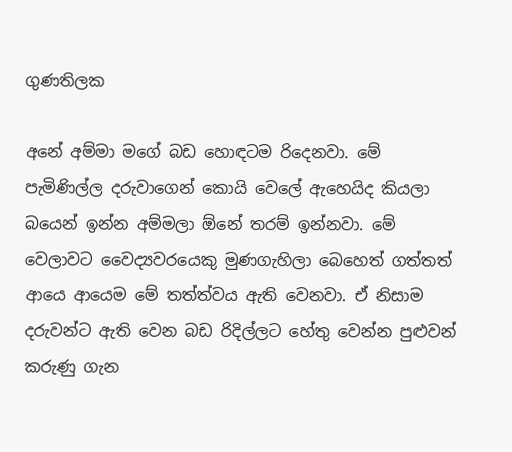ගුණතිලක

අනේ අම්මා මගේ බඩ හොඳටම රිදෙනවා. මේ පැමිණිල්ල දරුවාගෙන් කොයි වෙලේ ඇහෙයිද කියලා බයෙන් ඉන්න අම්මලා ඕනේ තරම් ඉන්නවා. මේ වෙලාවට වෛද්‍යවරයෙකු මුණගැහිලා බෙහෙත් ගත්තත් ආයෙ ආයෙම මේ තත්ත්වය ඇති වෙනවා. ඒ නිසාම දරුවන්ට ඇති වෙන බඩ රිදිල්ලට හේතු වෙන්න පුළුවන් කරුණු ගැන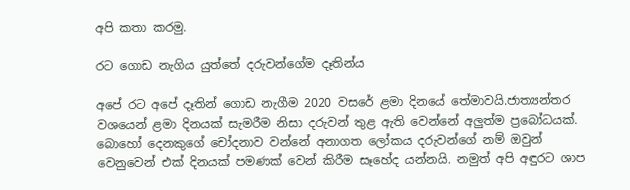අපි කතා කරමු.

රට ගොඩ නැගිය යුත්තේ දරුවන්ගේම දෑතින්ය

අපේ රට අපේ දෑතින් ගොඩ නැගීම 2020 වසරේ ළමා දිනයේ තේමාවයි.ජාත්‍යන්තර වශයෙන් ළමා දිනයක් සැමරීම නිසා දරුවන් තුළ ඇති වෙන්නේ අලුත්ම ප්‍රබෝධයක්. බොහෝ දෙනකුගේ චෝදනාව වන්නේ අනාගත ලෝකය දරුවන්ගේ නම් ඔවුන් වෙනුවෙන් එක් දිනයක් පමණක් වෙන් කිරීම සෑහේද යන්නයි. නමුත් අපි අඳුරට ශාප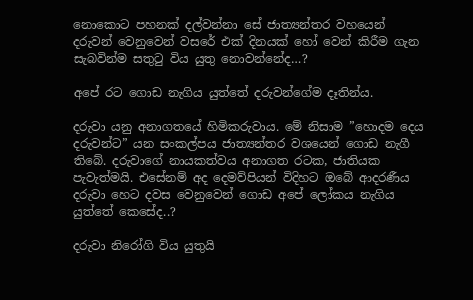නොකොට පහනක් දල්වන්නා සේ ජාත්‍යන්තර වහයෙන් දරුවන් වෙනුවෙන් වසරේ එක් දිනයක් හෝ වෙන් කිරීම ගැන සැබවින්ම සතුටු විය යුතු නොවන්නේද…?

අපේ රට ගොඩ නැගිය යුත්තේ දරුවන්ගේම දෑතින්ය.

දරුවා යනු අනාගතයේ හිමිකරුවාය. මේ නිසාම ”හොදම දෙය දරුවන්ට” යන සංකල්පය ජාත්‍යන්තර වශයෙන් ගොඩ නැගී තිබේ. දරුවාගේ නායකත්වය අනාගත රටක, ජාතියක පැවැත්මයි. එසේනම් අද දෙමව්පියන් විදිහට ඔබේ ආදරණීය දරුවා හෙට දවස වෙනුවෙන් ගොඩ අපේ ලෝකය නැගිය යුත්තේ කෙසේද..?

දරුවා නිරෝගි විය යුතුයි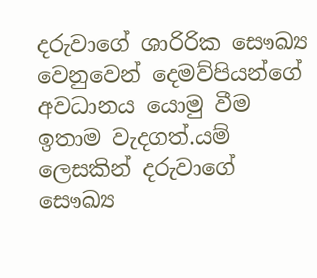දරුවාගේ ශාරිරික සෞඛ්‍ය වෙනුවෙන් දෙමව්පියන්ගේ අවධානය යොමු වීම ඉතාම වැදගත්.යම් ලෙසකින් දරුවාගේ සෞඛ්‍ය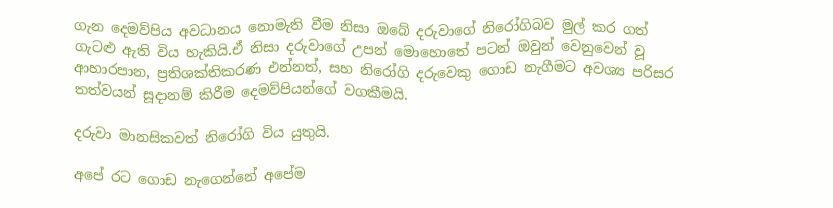ගැන දෙමව්පිය අවධානය නොමැති වීම නිසා ඔබේ දරුවාගේ නිරෝගිබව මුල් කර ගත් ගැටළු ඇති විය හැකියි.ඒ නිසා දරුවාගේ උපන් මොහොතේ පටන් ඔවුන් වෙනුවෙන් වූ ආහාරපාන, ප්‍රතිශක්තිකරණ එන්නත්, සහ නිරෝගි දරුවෙකු ගොඩ නැගීමට අවශ්‍ය පරිසර තත්වයන් සූදානම් කිරීම දෙමව්පියන්ගේ වගකීමයි.

දරුවා මානසිකවත් නිරෝගි විය යුතුයි.

අපේ රට ගොඩ නැගෙන්නේ අපේම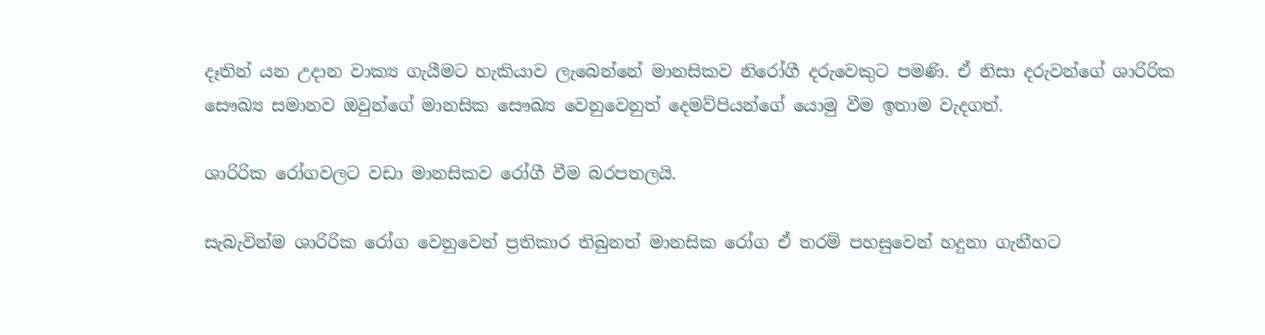දෑතින් යන උදාන වාක්‍ය ගැයීමට හැකියාව ලැබෙන්නේ මානසිකව නිරෝගී දරුවෙකුට පමණි. ඒ නිසා දරුවන්ගේ ශාරිරික සෞඛ්‍ය සමානව ඔවුන්ගේ මානසික සෞඛ්‍ය වෙනුවෙනුත් දෙමව්පියන්ගේ යොමු වීම ඉතාම වැදගත්.

ශාරිරික රෝගවලට වඩා මානසිකව රෝගී වීම බරපතලයි.

සැබැවින්ම ශාරිරික රෝග වෙනුවෙන් ප්‍රතිකාර තිබුනත් මානසික රෝග ඒ තරම් පහසුවෙන් හදුනා ගැනීහට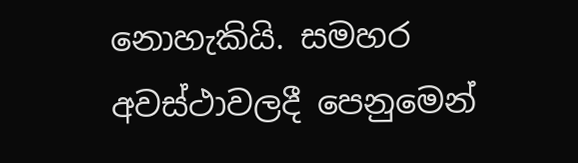නොහැකියි. සමහර අවස්ථාවලදී පෙනුමෙන්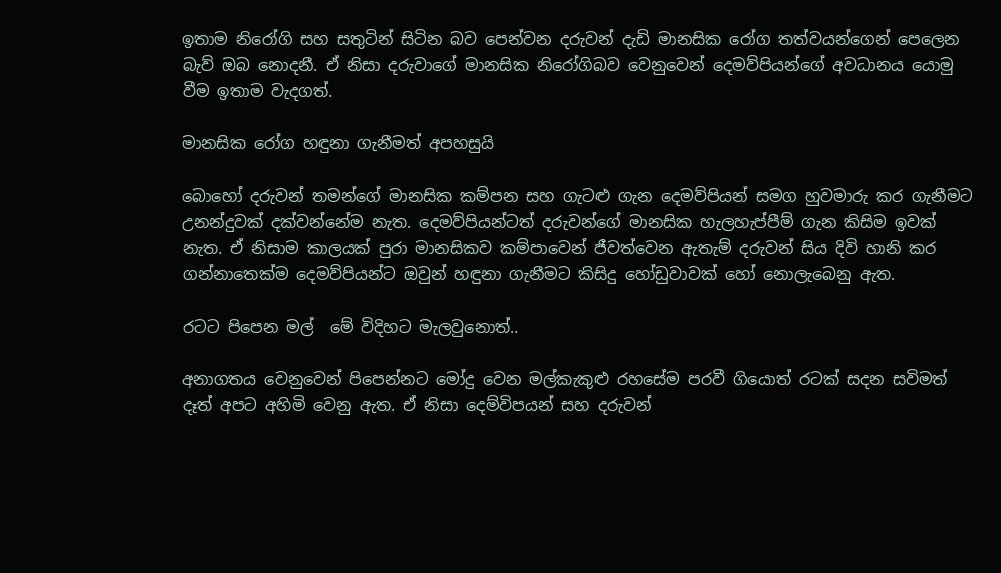ඉතාම නිරෝගි සහ සතුටින් සිටින බව පෙන්වන දරුවන් දැඩි මානසික රෝග තත්වයන්ගෙන් පෙලෙන බැව් ඔබ නොදනී. ඒ නිසා දරුවාගේ මානසික නිරෝගිබව වෙනුවෙන් දෙමව්පියන්ගේ අවධානය යොමු වීම ඉතාම වැදගත්.

මානසික රෝග හඳුනා ගැනීමත් අපහසුයි

බොහෝ දරුවන් තමන්ගේ මානසික කම්පන සහ ගැටළු ගැන දෙමව්පියන් සමග හුවමාරු කර ගැනීමට උනන්දුවක් දක්වන්නේම නැත. දෙමව්පියන්ටත් දරුවන්ගේ මානසික හැලහැප්පීම් ගැන කිසිම ඉවක් නැත. ඒ නිසාම කාලයක් පුරා මානසිකව කම්පාවෙන් ජීවත්වෙන ඇතැම් දරුවන් සිය දිවි හානි කර ගන්නාතෙක්ම දෙමව්පියන්ට ඔවුන් හඳුනා ගැනීමට කිසිදු හෝඩුවාවක් හෝ නොලැබෙනු ඇත.

රටට පිපෙන මල්  මේ විදිහට මැලවුනොත්..

අනාගතය වෙනුවෙන් පිපෙන්නට මෝදු වෙන මල්කැකුළු රහසේම පරවී ගියොත් රටක් සදන සවිමත් දෑත් අපට අහිමි වෙනු ඇත. ඒ නිසා දෙම්විපයන් සහ දරුවන්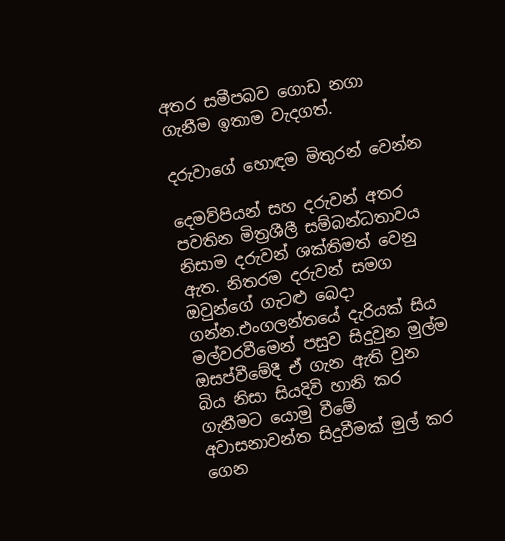අතර සමීපබව ගොඩ නගා ගැනීම ඉතාම වැදගත්.

දරුවාගේ හොඳම මිතුරන් වෙන්න

දෙමව්පියන් සහ දරුවන් අතර පවතින මිත්‍රශීලී සම්බන්ධතාවය නිසාම දරුවන් ශක්තිමත් වෙනු ඇත. නිතරම දරුවන් සමග ඔවුන්ගේ ගැටළු බෙදා ගන්න.එංගලන්තයේ දැරියක් සිය මල්වරවීමෙන් පසුව සිදුවුන මුල්ම ඔසප්වීමේදී ඒ ගැන ඇති වුන  බිය නිසා සියදිවි හානි කර ගැනීමට යොමු වීමේ අවාසනාවන්ත සිදුවීමක් මුල් කර ගෙන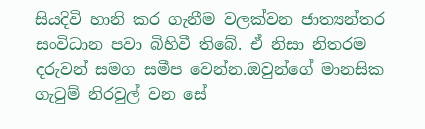සියදිවි හානි කර ගැනීම වලක්වන ජාත්‍යන්තර සංවිධාන පවා බිහිවී තිබේ. ඒ නිසා නිතරම දරුවන් සමග සමීප වෙන්න.ඔවුන්ගේ මානසික ගැටුම් නිරවුල් වන සේ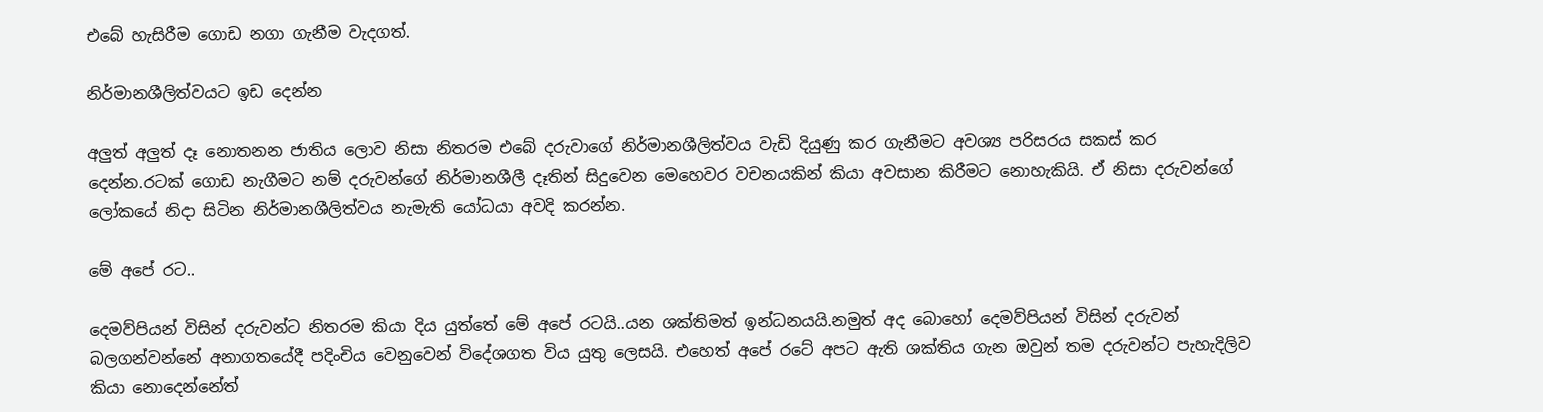එබේ හැසිරීම ගොඩ නගා ගැනීම වැදගත්.

නිර්මානශීලිත්වයට ඉඩ දෙන්න

අලුත් අලුත් දෑ නොතනන ජාතිය ලොව නිසා නිතරම එබේ දරුවාගේ නිර්මානශීලිත්වය වැඩි දියුණු කර ගැනීමට අවශ්‍ය පරිසරය සකස් කර දෙන්න.රටක් ගොඩ නැගීමට නම් දරුවන්ගේ නිර්මානශීලී දෑතින් සිදුවෙන මෙහෙවර වචනයකින් කියා අවසාන කිරීමට නොහැකියි. ඒ නිසා දරුවන්ගේ ලෝකයේ නිදා සිටින නිර්මානශීලිත්වය නැමැති යෝධයා අවදි කරන්න.

මේ අපේ රට..

දෙමව්පියන් විසින් දරුවන්ට නිතරම කියා දිය යුත්තේ මේ අපේ රටයි..යන ශක්තිමත් ඉන්ධනයයි.නමුත් අද බොහෝ දෙමව්පියන් විසින් දරුවන් බලගන්වන්නේ අනාගතයේදී පදිංචිය වෙනුවෙන් විදේශගත විය යුතු ලෙසයි. එහෙත් අපේ රටේ අපට ඇති ශක්තිය ගැන ඔවුන් තම දරුවන්ට පැහැදිලිව කියා නොදෙන්නේත්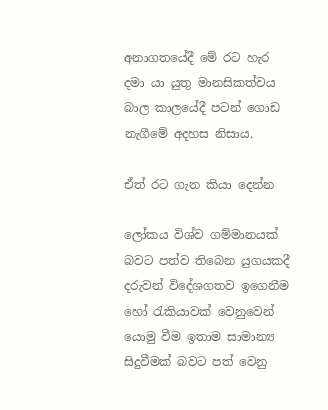අනාගතයේදී මේ රට හැර දමා යා යුතු මානසිකත්වය බාල කාලයේදී පටන් ගොඩ නැගීමේ අදහස නිසාය.

ඒත් රට ගැන කියා දෙන්න

ලෝකය විශ්ව ගම්මානයක් බවට පත්ව තිබෙන යුගයකදී දරුවන් විදේශගතව ඉගෙනීම හෝ රැකියාවක් වෙනුවෙන් යොමු වීම ඉතාම සාමාන්‍ය සිදුවීමක් බවට පත් වෙනු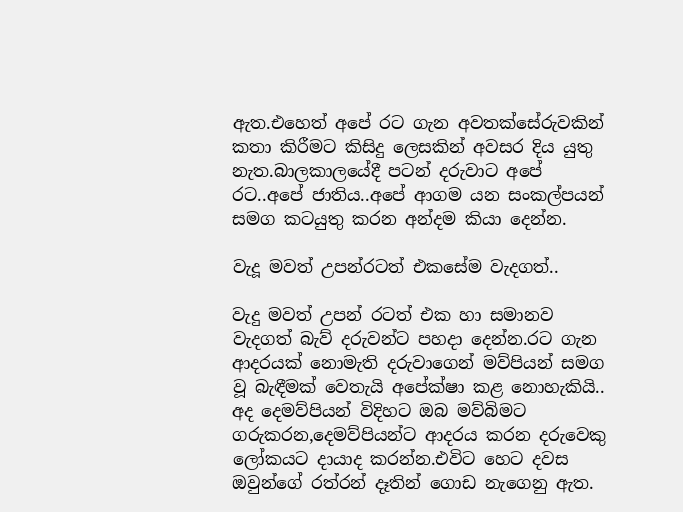ඇත.එහෙත් අපේ රට ගැන අවතක්සේරුවකින් කතා කිරීමට කිසිදු ලෙසකින් අවසර දිය යුතු නැත.බාලකාලයේදී පටන් දරුවාට අපේ රට..අපේ ජාතිය..අපේ ආගම යන සංකල්පයන් සමග කටයුතු කරන අන්දම කියා දෙන්න.

වැදූ මවත් උපන්රටත් එකසේම වැදගත්..

වැදු මවත් උපන් රටත් එක හා සමානව වැදගත් බැව් දරුවන්ට පහදා දෙන්න.රට ගැන ආදරයක් නොමැති දරුවාගෙන් මව්පියන් සමග වූ බැඳීමක් වෙතැයි අපේක්ෂා කළ නොහැකියි.. අද දෙමව්පියන් විදිහට ඔබ මව්බිමට ගරුකරන,දෙමව්පියන්ට ආදරය කරන දරුවෙකු ලෝකයට දායාද කරන්න.එවිට හෙට දවස ඔවුන්ගේ රත්රන් දෑතින් ගොඩ නැගෙනු ඇත.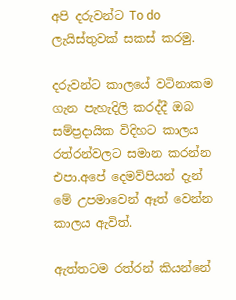අපි දරුවන්ට To do ලැයිස්තුවක් සකස් කරමු.

දරුවන්ට කාලයේ වටිනාකම ගැන පැහැදිලි කරද්දී ඔබ සම්ප්‍රදායික විදිහට කාලය රත්රන්වලට සමාන කරන්න එපා.අපේ දෙමව්පියන් දැන් මේ උපමාවෙන් ඈත් වෙන්න කාලය ඇවිත්.

ඇත්තටම රත්රන් කියන්නේ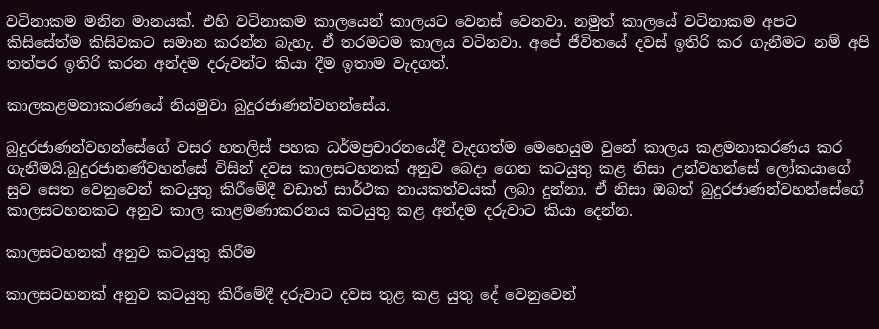වටිනාකම මනින මානයක්. එහි වටිනාකම කාලයෙන් කාලයට වෙනස් වෙනවා. නමුත් කාලයේ වටිනාකම අපට කිසිසේත්ම කිසිවකට සමාන කරන්න බැහැ. ඒ තරමටම කාලය වටිනවා. අපේ ජීවිතයේ දවස් ඉතිරි කර ගැනීමට නම් අපි තත්පර ඉතිරි කරන අන්දම දරුවන්ට කියා දීම ඉතාම වැදගත්.

කාලකළමනාකරණයේ නියමුවා බුදුරජාණන්වහන්සේය.

බුදුරජාණන්වහන්සේගේ වසර හතලිස් පහක ධර්මප්‍රචාරනයේදී වැදගත්ම මෙහෙයුම වුනේ කාලය කළමනාකරණය කර ගැනීමයි.බුදුරජානණ්වහන්සේ විසින් දවස කාලසටහනක් අනුව බෙදා ගෙන කටයුතු කළ නිසා උන්වහන්සේ ලෝකයාගේ සුව සෙත වෙනුවෙන් කටයුතු කිරීමේදී වඩාත් සාර්ථක නායකත්වයක් ලබා දුන්නා. ඒ නිසා ඔබත් බුදුරජාණන්වහන්සේගේ කාලසටහනකට අනුව කාල කාළමණාකරනය කටයුතු කළ අන්දම දරුවාට කියා දෙන්න.

කාලසටහනක් අනුව කටයුතු කිරීම

කාලසටහනක් අනුව කටයුතු කිරීමේදී දරුවාට දවස තුළ කළ යුතු දේ වෙනුවෙන්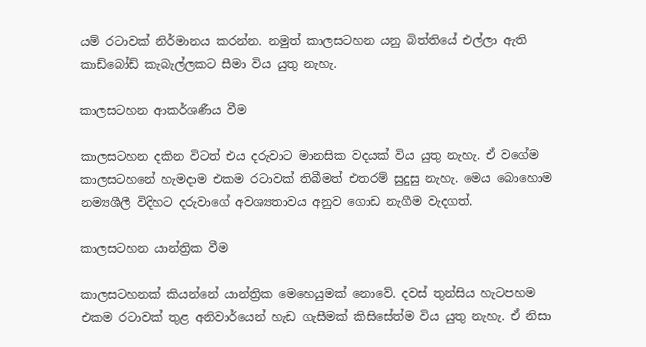යම් රටාවක් නිර්මානය කරන්න. නමුත් කාලසටහන යනු බිත්තියේ එල්ලා ඇති කාඩ්බෝඩ් කැබැල්ලකට සීමා විය යුතු නැහැ.

කාලසටහන ආකර්ශණීය වීම

කාලසටහන දකින විටත් එය දරුවාට මානසික වදයක් විය යුතු නැහැ. ඒ වගේම කාලසටහනේ හැමදාම එකම රටාවක් තිබීමත් එතරම් සුදුසු නැහැ. මෙය බොහොම නම්‍යශීලී විදිහට දරුවාගේ අවශ්‍යතාවය අනුව ගොඩ නැගීම වැදගත්.

කාලසටහන යාන්ත්‍රික වීම

කාලසටහනක් කියන්නේ යාන්ත්‍රික මෙහෙයුමක් නොවේ. දවස් තුන්සිය හැටපහම එකම රටාවක් තුළ අනිවාර්යෙන් හැඩ ගැසීමක් කිසිසේත්ම විය යුතු නැහැ. ඒ නිසා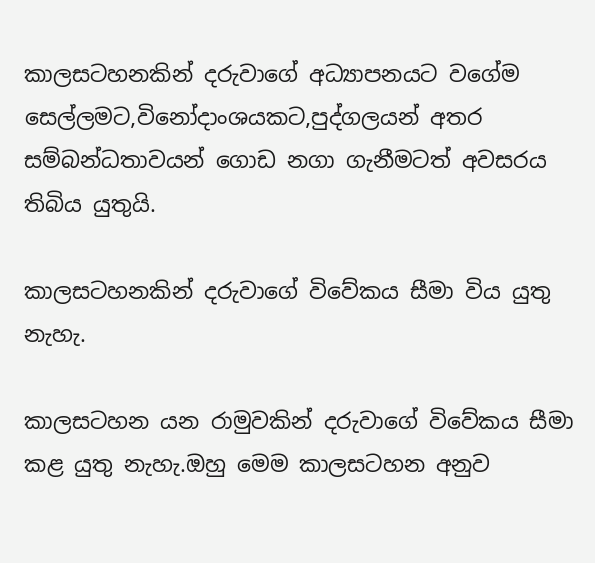කාලසටහනකින් දරුවාගේ අධ්‍යාපනයට වගේම සෙල්ලමට,විනෝදාංශයකට,පුද්ගලයන් අතර සම්බන්ධතාවයන් ගොඩ නගා ගැනීමටත් අවසරය තිබිය යුතුයි.

කාලසටහනකින් දරුවාගේ විවේකය සීමා විය යුතු නැහැ.

කාලසටහන යන රාමුවකින් දරුවාගේ විවේකය සීමා කළ යුතු නැහැ.ඔහු මෙම කාලසටහන අනුව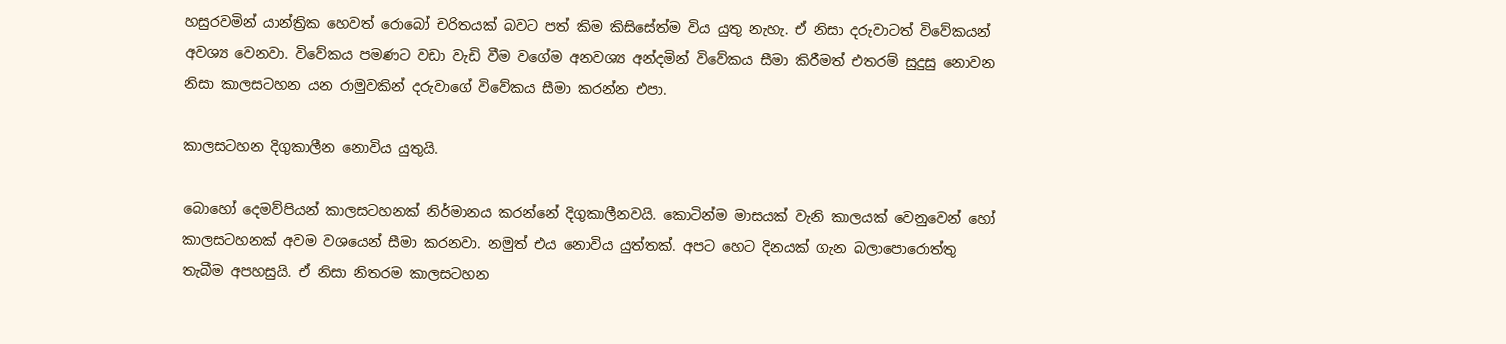හසුරවමින් යාන්ත්‍රික හෙවත් රොබෝ චරිතයක් බවට පත් කිම කිසිසේත්ම විය යුතු නැහැ. ඒ නිසා දරුවාටත් විවේකයන් අවශ්‍ය වෙනවා. විවේකය පමණට වඩා වැඩි වීම වගේම අනවශ්‍ය අන්දමින් විවේකය සීමා කිරීමත් එතරම් සුදුසු නොවන නිසා කාලසටහන යන රාමුවකින් දරුවාගේ විවේකය සීමා කරන්න එපා.

කාලසටහන දිගුකාලීන නොවිය යුතුයි.

බොහෝ දෙමව්පියන් කාලසටහනක් නිර්මානය කරන්නේ දිගුකාලීනවයි. කොටින්ම මාසයක් වැනි කාලයක් වෙනුවෙන් හෝ කාලසටහනක් අවම වශයෙන් සීමා කරනවා. නමුත් එය නොවිය යුත්තක්. අපට හෙට දිනයක් ගැන බලාපොරොත්තු තැබීම අපහසුයි. ඒ නිසා නිතරම කාලසටහන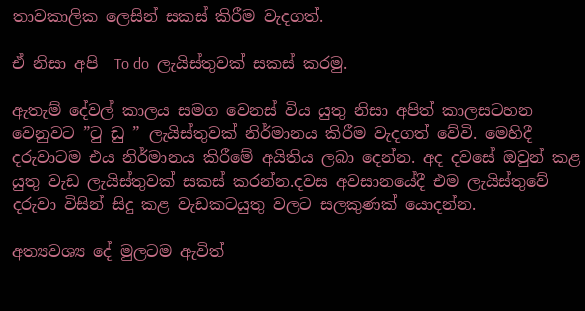තාවකාලික ලෙසින් සකස් කිරීම වැදගත්.

ඒ නිසා අපි  To do  ලැයිස්තුවක් සකස් කරමු.

ඇතැම් දේවල් කාලය සමග වෙනස් විය යුතු නිසා අපිත් කාලසටහන වෙනුවට ”ටු ඩු ” ලැයිස්තුවක් නිර්මානය කිරීම වැදගත් වේවි. මෙහිදී දරුවාටම එය නිර්මානය කිරීමේ අයිතිය ලබා දෙන්න. අද දවසේ ඔවුන් කළ යුතු වැඩ ලැයිස්තුවක් සකස් කරන්න.දවස අවසානයේදී එම ලැයිස්තුවේ දරුවා විසින් සිදු කළ වැඩකටයුතු වලට සලකුණක් යොදන්න.

අත්‍යවශ්‍ය දේ මුලටම ඇවිත්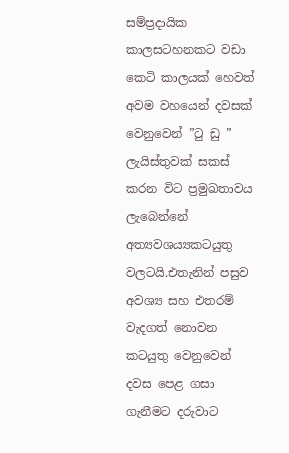සම්ප්‍රදායික කාලසටහනකට වඩා කෙටි කාලයක් හෙවත් අවම වහයෙන් දවසක් වෙනුවෙන් ”ටු ඩු ” ලැයිස්තුවක් සකස් කරන විට ප්‍රමුඛතාවය ලැබෙන්නේ අත්‍යවශය්‍යකටයුතු වලටයි.එතැනින් පසුව අවශ්‍ය සහ එතරම් වැදගත් නොවන කටයුතු වෙනුවෙන් දවස පෙළ ගසා ගැනීමට දරුවාට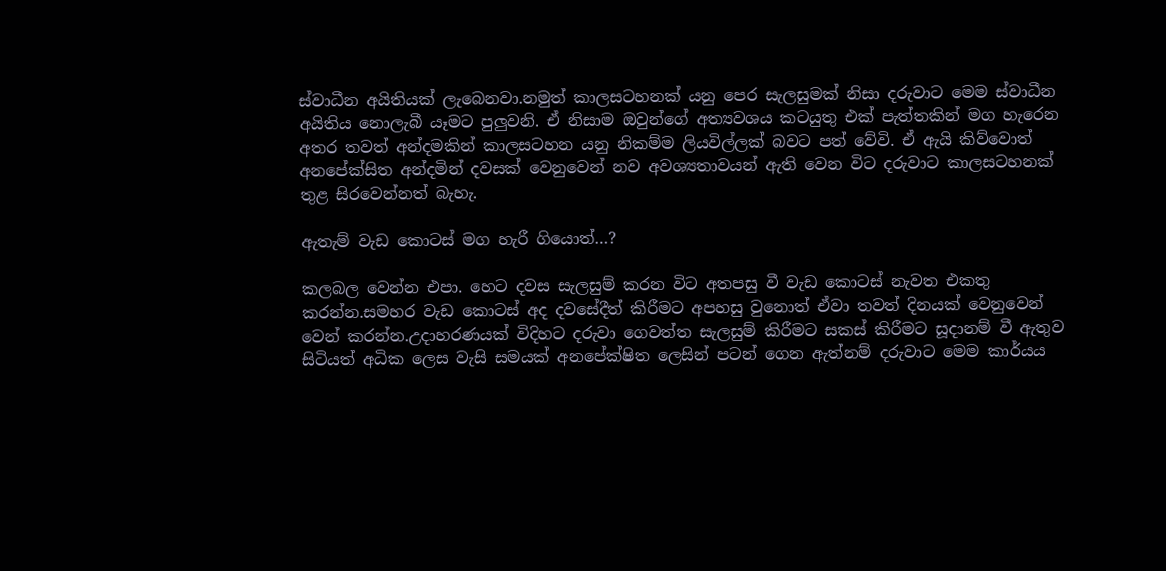ස්වාධීන අයිතියක් ලැබෙනවා.නමුත් කාලසටහනක් යනු පෙර සැලසුමක් නිසා දරුවාට මෙම ස්වාධීන අයිතිය නොලැබී යෑමට පුලුවනි. ඒ නිසාම ඔවුන්ගේ අත්‍යවශය කටයුතු එක් පැත්තකින් මග හැරෙන අතර තවත් අන්දමකින් කාලසටහන යනු නිකම්ම ලියවිල්ලක් බවට පත් වේවි. ඒ ඇයි කිව්වොත් අනපේක්සිත අන්දමින් දවසක් වෙනුවෙන් නව අවශ්‍යතාවයන් ඇති වෙන විට දරුවාට කාලසටහනක් තුළ සිරවෙන්නත් බැහැ.

ඇතැම් වැඩ කොටස් මග හැරී ගියොත්…?

කලබල වෙන්න එපා. හෙට දවස සැලසුම් කරන විට අතපසු වී වැඩ කොටස් නැවත එකතු කරන්න.සමහර වැඩ කොටස් අද දවසේදීත් කිරීමට අපහසු වුනොත් ඒවා තවත් දිනයක් වෙනුවෙන් වෙන් කරන්න.උදාහරණයක් විදිහට දරුවා ගෙවත්ත සැලසුම් කිරීමට සකස් කිරීමට සූදානම් වී ඇතුව සිටියත් අධික ලෙස වැසි සමයක් අනපේක්ෂිත ලෙසින් පටන් ගෙන ඇත්නම් දරුවාට මෙම කාර්යය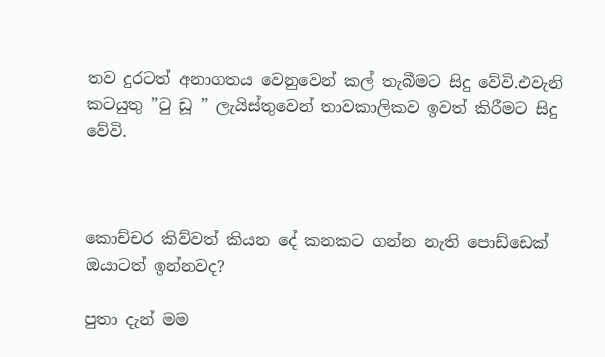තව දුරටත් අනාගතය වෙනුවෙන් කල් තැබීමට සිදු වේවි.එවැනි කටයුතු ”ටු ඩූ ” ලැයිස්තුවෙන් තාවකාලිකව ඉවත් කිරීමට සිදු වේවි.



කොච්චර කිව්වත් කියන දේ කනකට ගන්න නැති පොඩ්ඩෙක් ඔයාටත් ඉන්නවද?

පුතා දැන් මම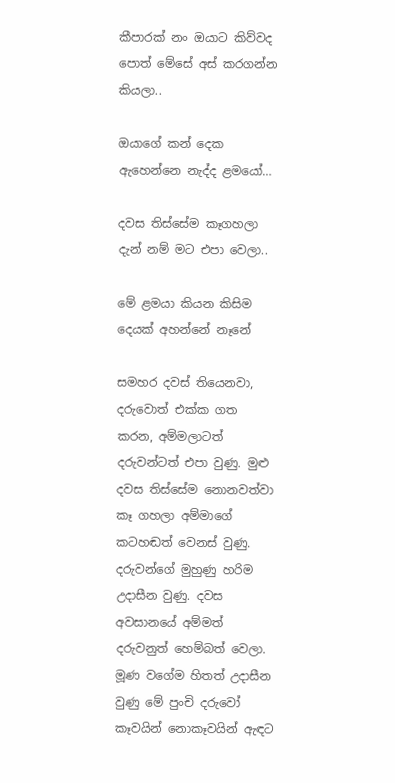කීපාරක් නං ඔයාට කිව්වද පොත් මේසේ අස් කරගන්න කියලා..

ඔයාගේ කන් දෙක ඇහෙන්නෙ නැද්ද ළමයෝ…

දවස තිස්සේම කෑගහලා දැන් නම් මට එපා වෙලා..

මේ ළමයා කියන කිසිම දෙයක් අහන්නේ නෑනේ

සමහර දවස් තියෙනවා, දරුවොත් එක්ක ගත කරන, අම්මලාටත් දරුවන්ටත් එපා වුණු. මුළු දවස තිස්සේම නොනවත්වා කෑ ගහලා අම්මාගේ කටහඬත් වෙනස් වුණු. දරුවන්ගේ මුහුණු හරිම උදාසීන වුණු. දවස අවසානයේ අම්මත් දරුවනුත් හෙම්බත් වෙලා. මූණ වගේම හිතත් උදාසීන වුණු මේ පුංචි දරුවෝ කෑවයින් නොකෑවයින් ඇඳට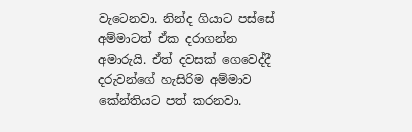වැටෙනවා. නින්ද ගියාට පස්සේ අම්මාටත් ඒක දරාගන්න අමාරුයි. ඒත් දවසක් ගෙවෙද්දී දරුවන්ගේ හැසිරිම අම්මාව කේන්තියට පත් කරනවා.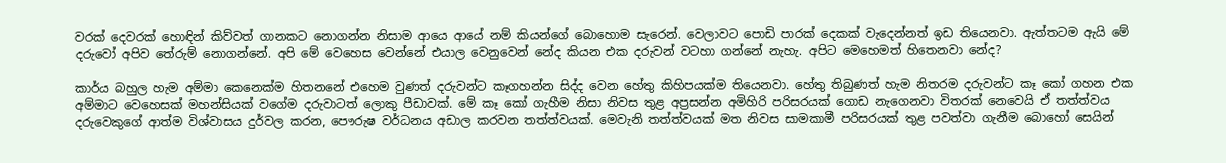වරක් දෙවරක් හොඳින් කිව්වත් ගානකට නොගන්න නිසාම ආයෙ ආයේ නම් කියන්ගේ බොහොම සැරෙන්. වෙලාවට පොඩි පාරක් දෙකක් වැදෙන්නත් ඉඩ තියෙනවා. ඇත්තටම ඇයි මේ දරුවෝ අපිව තේරුම් නොගන්නේ. අපි මේ වෙහෙස වෙන්නේ එයාල වෙනුවෙන් නේද කියන එක දරුවන් වටහා ගන්නේ නැහැ. අපිට මෙහෙමත් හිතෙනවා නේද?

කාර්ය බහුල හැම අම්මා කෙනෙක්ම හිතනනේ එහෙම වුණත් දරුවන්ට කෑගහන්න සිද්ද වෙන හේතු කිහිපයක්ම තියෙනවා. හේතු තිබුණත් හැම නිතරම දරුවන්ට කෑ කෝ ගහන එක අම්මාට වෙහෙසක් මහන්සියක් වගේම දරුවාටත් ලොකු පීඩාවක්. මේ කෑ කෝ ගැහීම නිසා නිවස තුළ අප්‍රසන්න අමිහිරි පරිසරයක් ගොඩ නැගෙනවා විතරක් නෙවෙයි ඒ තත්ත්වය දරුවෙකුගේ ආත්ම විශ්වාසය දුර්වල කරන, පෞරුෂ වර්ධනය අඩාල කරවන තත්ත්වයක්. මෙවැනි තත්ත්වයක් මත නිවස සාමකාමී පරිසරයක් තුළ පවත්වා ගැනීම බොහෝ සෙයින්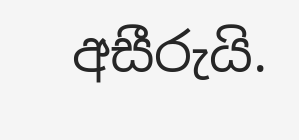අසීරුයි.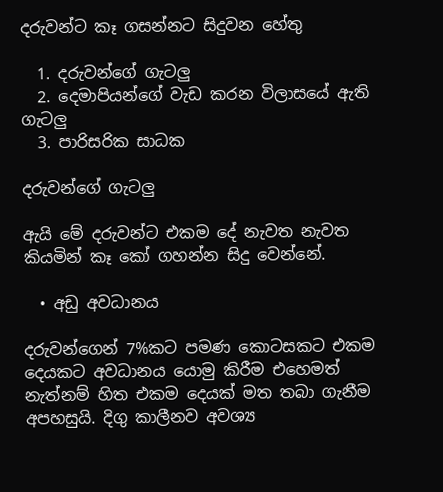දරුවන්ට කෑ ගසන්නට සිදුවන හේතු

  1. දරුවන්ගේ ගැටලු
  2. දෙමාපියන්ගේ වැඩ කරන විලාසයේ ඇති ගැටලු
  3. පාරිසරික සාධක

දරුවන්ගේ ගැටලු

ඇයි මේ දරුවන්ට එකම දේ නැවත නැවත කියමින් කෑ ‍කෝ ගහන්න සිදු වෙන්නේ.

  • අඩු අවධානය

දරුවන්ගෙන් 7%කට පමණ කොටසකට එකම දෙයකට අවධානය යොමු කිරීම එහෙමත් නැත්නම් හිත එකම දෙයක් මත තබා ගැනීම අපහසුයි. දිගු කාලීනව අවශ්‍ය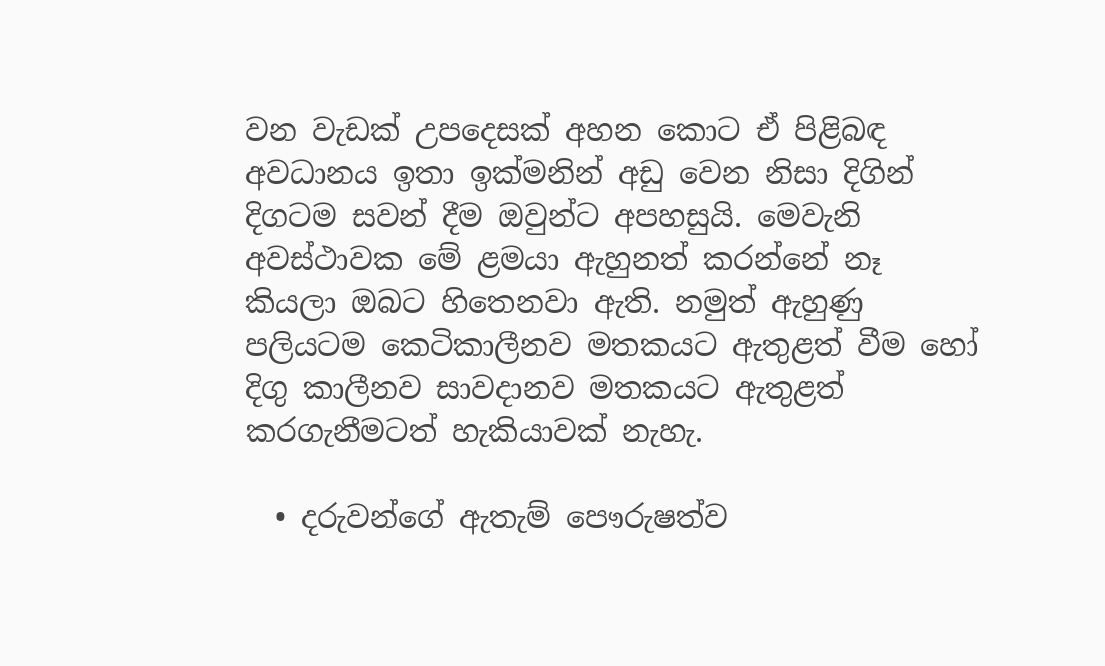වන වැඩක් උපදෙසක් අහන කොට ඒ පිළිබඳ අවධානය ඉතා ඉක්මනින් අඩු වෙන නිසා දිගින් දිගටම සවන් දීම ඔවුන්ට අපහසුයි. මෙවැනි අවස්ථාවක මේ ළමයා ඇහුනත් කරන්නේ නෑ කියලා ඔබට හිතෙනවා ඇති. නමුත් ඇහුණු පලියටම කෙටිකාලීනව මතකයට ඇතුළත් වීම හෝ දිගු කාලීනව සාවදානව මතකයට ඇතුළත් කරගැනීමටත් හැකියාවක් නැහැ.

  • දරුවන්ගේ ඇතැම් පෞරුෂත්ව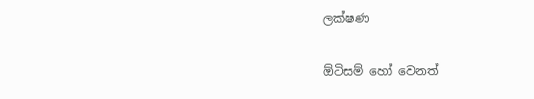ලක්ෂණ

ඕටිසම් හෝ වෙනත්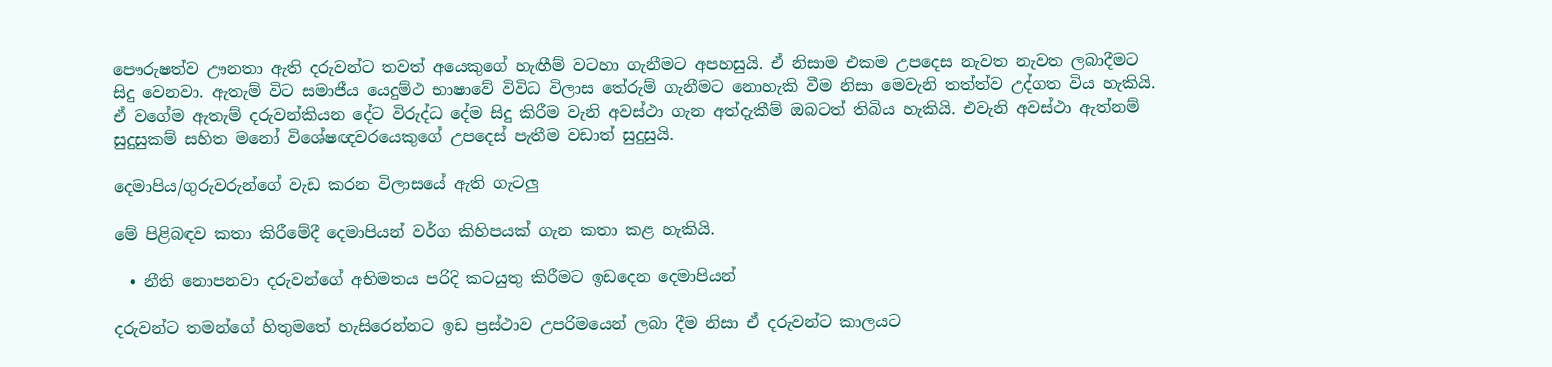පෞරුෂත්ව ඌනතා ඇති දරුවන්ට තවත් අයෙකුගේ හැඟීම් වටහා ගැනීමට අපහසුයි. ඒ නිසාම එකම උපදෙස නැවත නැවත ලබාදීමට සිදු වෙනවා. ඇතැම් විට සමාජීය යෙදුම්ථ භාෂාවේ විවිධ විලාස තේරුම් ගැනීමට නොහැකි වීම නිසා මෙවැනි තත්ත්ව උද්ගත විය හැකියි. ඒ වගේම ඇතැම් දරුවන්කියන දේට විරුද්ධ දේම සිදු කිරීම වැනි අවස්ථා ගැන අත්දැකීම් ඔබටත් තිබිය හැකියි. එවැනි අවස්ථා ඇත්නම් සුදුසුකම් සහිත මනෝ විශේෂඥවරයෙකුගේ උපදෙස් පැතීම වඩාත් සුදුසුයි.

දෙමාපිය/ගුරුවරුන්ගේ වැඩ කරන විලාසයේ ඇති ගැටලු

මේ පිළිබඳව කතා කිරීමේදී දෙමාපියන් වර්ග කිහිපයක් ගැන කතා කළ හැකියි.

  • නීති නොපනවා දරුවන්ගේ අභිමතය පරිදි කටයුතු කිරීමට ඉඩදෙන දෙමාපියන්

දරුවන්ට තමන්ගේ හිතුමතේ හැසිරෙන්නට ඉඩ ප්‍රස්ථාව උපරිමයෙන් ලබා දීම නිසා ඒ දරුවන්ට කාලයට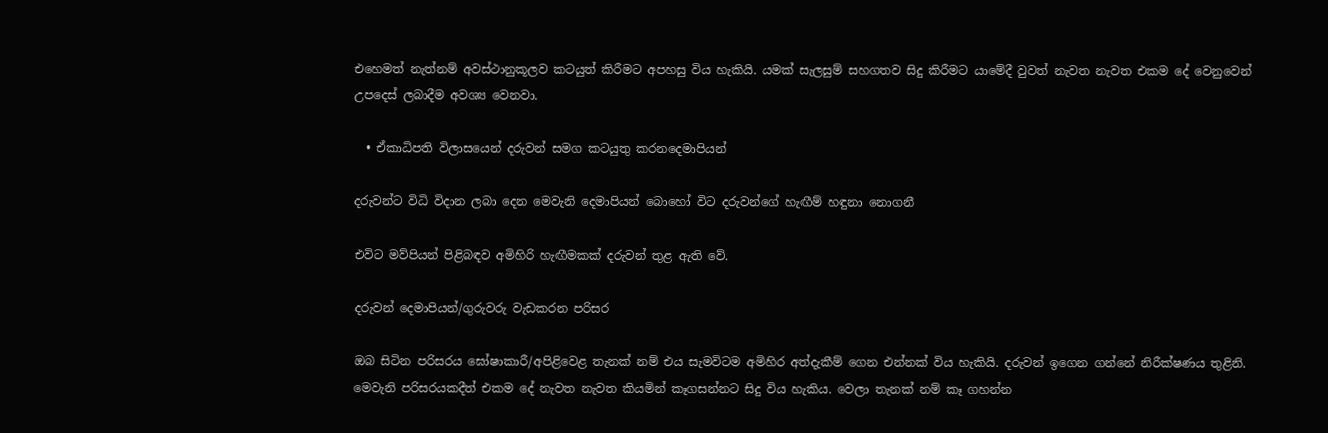එහෙමත් නැත්නම් අවස්ථානුකූලව කටයුත් කිරීමට අපහසු විය හැකියි. යමක් සැලසුම් සහගතව සිදු කිරීමට යාමේදී වුවත් නැවත නැවත එකම දේ වෙනුවෙන් උපදෙස් ලබාදීම අවශ්‍ය වෙනවා.

  • ඒකාධිපති විලාසයෙන් දරුවන් සමග කටයුතු කරනදෙමාපියන්

දරුවන්ට විධි විදාන ලබා දෙන මෙවැනි දෙමාපියන් බොහෝ විට දරුවන්ගේ හැඟීම් හඳුනා නොගනී

එවිට මව්පියන් පිළිබඳව අමිහිරි හැඟීමකක් දරුවන් තුළ ඇති වේ.

දරුවන් දෙමාපියන්/ගුරුවරු වැඩකරන පරිසර

ඔබ සිටින පරිසරය ඝෝෂාකාරී/අපිළිවෙළ තැනක් නම් එය සැමවිටම අමිහිර අත්දැකීම් ගෙන එන්නක් විය හැකියි. දරුවන් ඉගෙන ගන්නේ නිරීක්ෂණය තුළිනි. මෙවැනි පරිසරයකදීත් එකම දේ නැවත නැවත කියමින් කෑගසන්නට සිදු විය හැකිය. වෙලා තැනක් නම් කෑ ගහන්න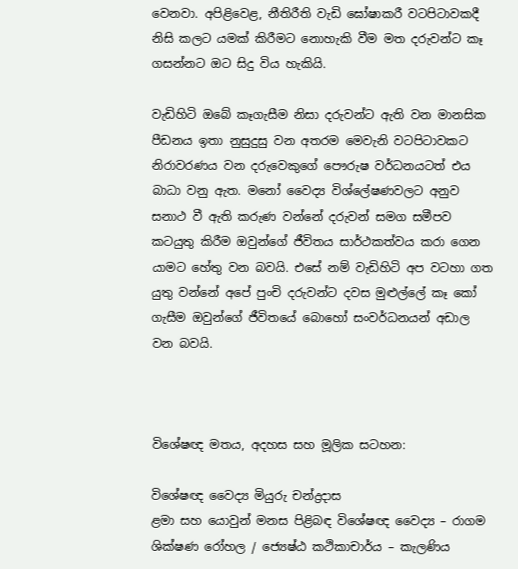වෙනවා. අපිළිවෙළ, නීතිරීති වැඩි ඝෝෂාකරී වටපිටාවකදී නිසි කලට යමක් කිරීමට නොහැකි වීම මත දරුවන්ට කෑ ගසන්නට ඔට සිදු විය හැකියි.

වැඩිහිටි ඔබේ කෑගැසීම නිසා දරුවන්ට ඇති වන මානසික පීඩනය ඉතා නුසුදුසු වන අතරම මෙවැනි වටපිටාවකට නිරාවරණය වන දරුවෙකුගේ පෞරුෂ වර්ධනයටත් එය බාධා වනු ඇත. මනෝ වෛද්‍ය විශ්ලේෂණවලට අනුව සනාථ වී ඇති කරුණ වන්නේ දරුවන් සමග සමීපව කටයුතු කිරීම ඔවුන්ගේ ජීවිතය සාර්ථකත්වය කරා ගෙන යාමට හේතු වන බවයි. එසේ නම් වැඩිහිටි අප වටහා ගත යුතු වන්නේ අපේ පුංචි දරුවන්ට දවස මුළුල්ලේ කෑ කෝ ගැසීම ඔවුන්ගේ ජීවිතයේ බොහෝ සංවර්ධනයන් අඩාල වන බවයි.



විශේෂඥ මතය, අදහස සහ මූලික සටහන:

විශේෂඥ වෛද්‍ය මියුරු චන්ද්‍රදාස
ළමා සහ යොවුන් මනස පිළිබඳ විශේෂඥ වෛද්‍ය – රාගම ශික්ෂණ රෝහල / ජ්‍යෙෂ්ඨ කථිකාචාර්ය – කැලණිය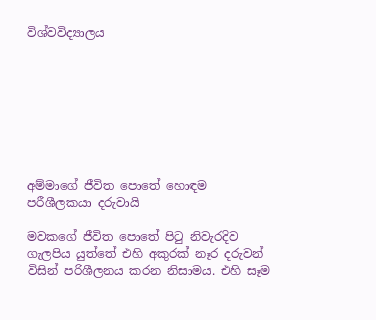විශ්වවිද්‍යාලය








අම්මාගේ ජීවිත පොතේ හොඳම පරීශීලකයා දරුවායි

මවකගේ ජීවිත පොතේ පිටු නිවැරදිව ගැලපිය යුත්තේ එහි අකුරක් නෑර දරුවන් විසින් පරිශීලනය කරන නිසාමය. එහි සෑම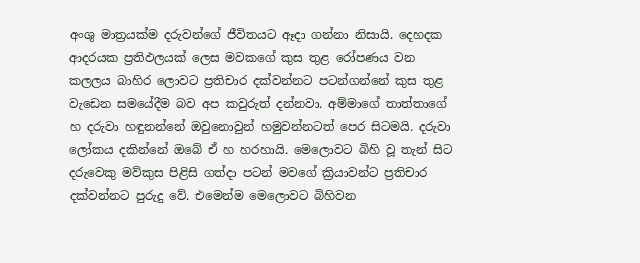අංශු මාත්‍රයක්ම දරුවන්ගේ ජීවිතයට ඈදා ගන්නා නිසායි. දෙහදක ආදරයක ප්‍රතිඵලයක් ලෙස මවකගේ කුස තුළ රෝපණය වන කලලය බාහිර ලොවට ප්‍රතිචාර දක්වන්නට පටන්ගන්නේ කුස තුළ වැඩෙන සමයේදීම බව අප කවුරුත් දන්නවා. අම්මාගේ තාත්තාගේ හ දරුවා හඳුනන්නේ ඔවුනොවුන් හමුවන්නටත් පෙර සිටමයි. දරුවා ලෝකය දකින්නේ ඔබේ ඒ හ හරහායි. මෙලොවට බිහි වූ තැන් සිට දරුවෙකු මව්කුස පිළිසි ගත්දා පටන් මවගේ ක්‍රියාවන්ට ප්‍රතිචාර දක්වන්නට පුරුදු වේ. එමෙන්ම මෙලොවට බිහිවන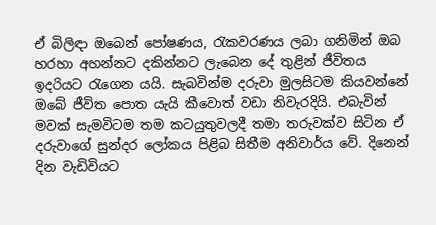ඒ බිලිඳා ඔබෙන් පෝෂණය, රැකවරණය ලබා ගනිමින් ඔබ හරහා අහන්නට දකින්නට ලැබෙන දේ තුළින් ජීවිතය ඉදරියට රැගෙන යයි. සැබවින්ම දරුවා මුලසිටම කියවන්නේ ඔබේ ජීවිත පොත යැයි කීවොත් වඩා නිවැරදියි. එබැවින් මවක් සැමවිටම තම කටයුතුවලදී තමා තරුවක්ව සිටින ඒ දරුවාගේ සුන්දර ලෝකය පිළිබ සිතීම අනිවාර්ය වේ. දිනෙන් දින වැඩිවියට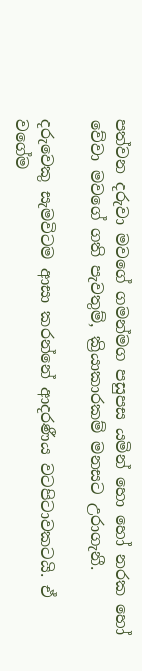පත්වන දරුවා මවගේ ගමන්මග පසුපස යමින් හො හෝ නරක හෝ වේවා මවගේ ගති පැවතුම්, ක්‍රියාකාරකම් මනසට උරාගැනී.

දරුවෙකු සැමවිටම ආසා කරන්නේ ආදරණීය වටපිටාවකටයි. ඒ වගේම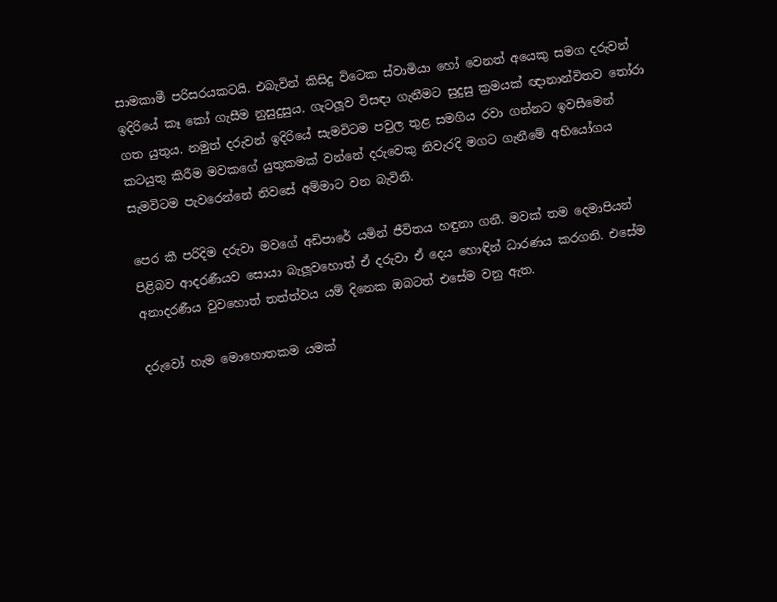සාමකාමී පරිසරයකටයි. එබැවින් කිසිදු විටෙක ස්වාමියා හෝ වෙනත් අයෙකු සමග දරුවන් ඉදිරියේ කෑ කෝ ගැසීම නුසුදුසුය. ගැටලූව විසඳා ගැනීමට සුදුසු ක්‍රමයක් ඥානාන්විතව තෝරා ගත යුතුය. නමුත් දරුවන් ඉදිරියේ සැමවිටම පවුල තුළ සමගිය රවා ගන්නට ඉවසීමෙන් කටයුතු කිරීම මවකගේ යුතුකමක් වන්නේ දරුවෙකු නිවැරදි මගට ගැනීමේ අභියෝගය සැමවිටම පැවරෙන්නේ නිවසේ අම්මාට වන බැවිනි.

පෙර කී පරිදිම දරුවා මවගේ අඩිපාරේ යමින් ජීවිතය හඳුනා ගනී. මවක් තම දෙමාපියන් පිළිබව ආදරණීයව සොයා බැලූවහොත් ඒ දරුවා ඒ දෙය හොඳින් ධාරණය කරගනි. එසේම අනාදරණීය වුවහොත් තත්ත්වය යම් දිනෙක ඔබටත් එසේම වනු ඇත.

දරුවෝ හැම මොහොතකම යමක්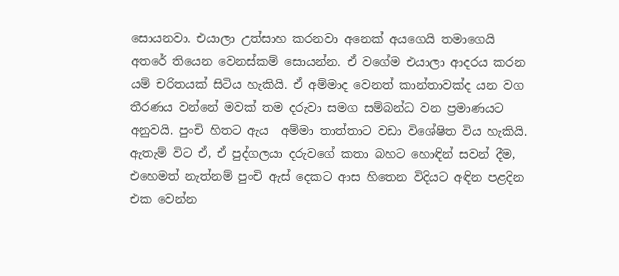සොයනවා. එයාලා උත්සාහ කරනවා අනෙක් අයගෙයි තමාගෙයි අතරේ තියෙන වෙනස්කම් සොයන්න. ඒ වගේම එයාලා ආදරය කරන යම් චරිතයක් සිටිය හැකියි. ඒ අම්මාද වෙනත් කාන්තාවක්ද යන වග තීරණය වන්නේ මවක් තම දරුවා සමග සම්බන්ධ වන ප්‍රමාණයට අනුවයි. පුංචි හිතට ඇය  අම්මා තාත්තාට වඩා විශේෂිත විය හැකියි. ඇතැම් විට ඒ, ඒ පුද්ගලයා දරුවගේ කතා බහට හොඳින් සවන් දීම, එහෙමත් නැත්නම් පුංචි ඇස් දෙකට ආස හිතෙන විදියට අඳින පළදින එක වෙන්න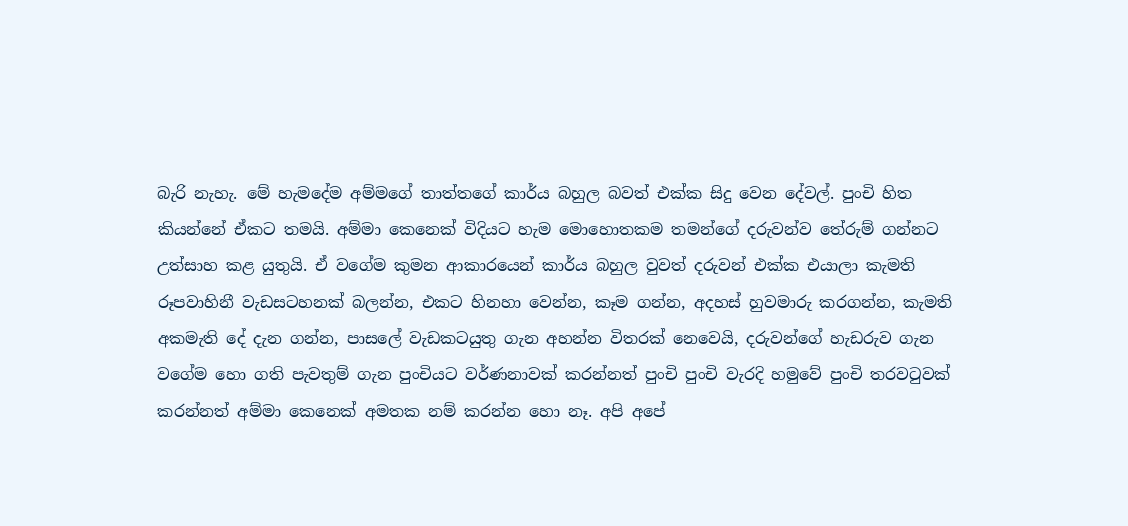බැරි නැහැ. මේ හැමදේම අම්මගේ තාත්තගේ කාර්ය බහුල බවත් එක්ක සිදු වෙන දේවල්. පුංචි හිත කියන්නේ ඒකට තමයි. අම්මා කෙනෙක් විදියට හැම මොහොතකම තමන්ගේ දරුවන්ව තේරුම් ගන්නට උත්සාහ කළ යුතුයි. ඒ වගේම කුමන ආකාරයෙන් කාර්ය බහුල වුවත් දරුවන් එක්ක එයාලා කැමති රූපවාහිනී වැඩසටහනක් බලන්න, එකට හිනහා වෙන්න, කෑම ගන්න, අදහස් හුවමාරු කරගන්න, කැමති අකමැති දේ දැන ගන්න, පාසලේ වැඩකටයුතු ගැන අහන්න විතරක් නෙවෙයි, දරුවන්ගේ හැඩරුව ගැන වගේම හො ගති පැවතුම් ගැන පුංචියට වර්ණනාවක් කරන්නත් පුංචි පුංචි වැරදි හමුවේ පුංචි තරවටුවක් කරන්නත් අම්මා කෙනෙක් අමතක නම් කරන්න හො නෑ. අපි අපේ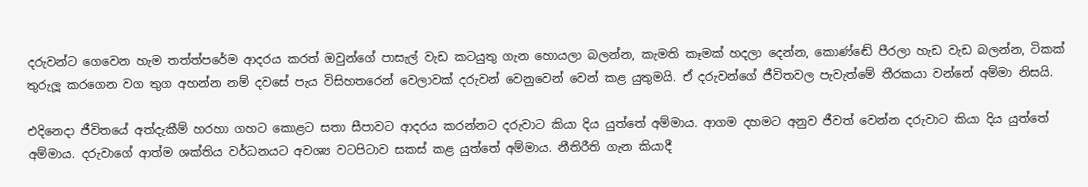දරුවන්ට ගෙවෙන හැම තත්ත්පරේම ආදරය කරත් ඔවුන්ගේ පාසැල් වැඩ කටයුතු ගැන හොයලා බලන්න, කැමති කෑමක් හදලා දෙන්න, කොණ්ඬේ පීරලා හැඩ වැඩ බලන්න, ටිකක් තුරුලූ කරගෙන වග තුග අහන්න නම් දවසේ පැය විසිහතරෙන් වෙලාවක් දරුවන් වෙනුවෙන් වෙන් කළ යුතුමයි. ඒ දරුවන්ගේ ජීවිතවල පැවැත්මේ තීරකයා වන්නේ අම්මා නිසයි.

එදිනෙදා ජීවිතයේ අත්දැකීම් හරහා ගහට කොළට සතා සීපාවට ආදරය කරන්නට දරුවාට කියා දිය යුත්තේ අම්මාය. ආගම දහමට අනුව ජීවත් වෙන්න දරුවාට කියා දිය යුත්තේ අම්මාය. දරුවාගේ ආත්ම ශක්තිය වර්ධනයට අවශ්‍ය වටපිටාව සකස් කළ යුත්තේ අම්මාය. නීතිරීති ගැන කියාදී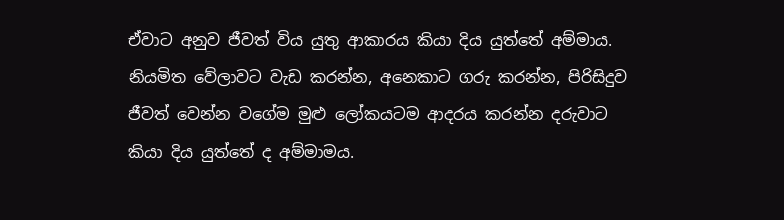ඒවාට අනුව ජීවත් විය යුතු ආකාරය කියා දිය යුත්තේ අම්මාය. නියමිත වේලාවට වැඩ කරන්න, අනෙකාට ගරු කරන්න, පිරිසිදුව ජීවත් වෙන්න වගේම මුළු ලෝකයටම ආදරය කරන්න දරුවාට කියා දිය යුත්තේ ද අම්මාමය.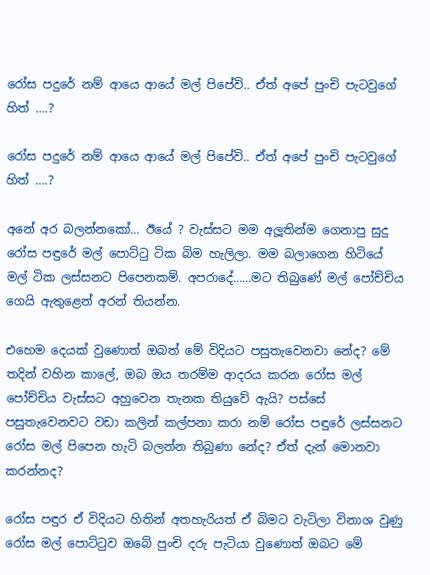රෝස පදුරේ නම් ආයෙ ආයේ මල් පිපේවි.. ඒත් අපේ පුංචි පැටවුගේ හිත් ….?

රෝස පදුරේ නම් ආයෙ ආයේ මල් පිපේවි.. ඒත් අපේ පුංචි පැටවුගේ හිත් ….?

අනේ අර බලන්නකෝ… ඊයේ ? වැස්සට මම අලූතින්ම ගෙනාපු සුදු රෝස පඳුරේ මල් පොට්ටු ටික බිම හැලිලා. මම බලාගෙන හිටියේ මල් ටික ලස්සනට පිපෙනකම්. අපරාදේ……මට තිබුණේ මල් පෝච්චිය ගෙයි ඇතුළෙන් අරන් තියන්න.

එහෙම දෙයක් වුණොත් ඔබත් මේ විදියට පසුතැවෙනවා නේද? මේ තදින් වහින කාලේ, ඔබ ඔය තරම්ම ආදරය කරන රෝස මල් පෝච්චිය වැස්සට අහුවෙන තැනක තියුවේ ඇයි? පස්සේ පසුතැවෙනවට වඩා කලින් කල්පනා කරා නම් රෝස පඳුරේ ලස්සනට රෝස මල් පිපෙන හැටි බලන්න තිබුණා නේද? ඒත් දැන් මොනවා කරන්නද?

රෝස පඳුර ඒ විදියට හිතින් අතහැරියත් ඒ බිමට වැටිලා විනාශ වුණු රෝස මල් පොට්ටුව ඔබේ පුංචි දරු පැටියා වුණොත් ඔබට මේ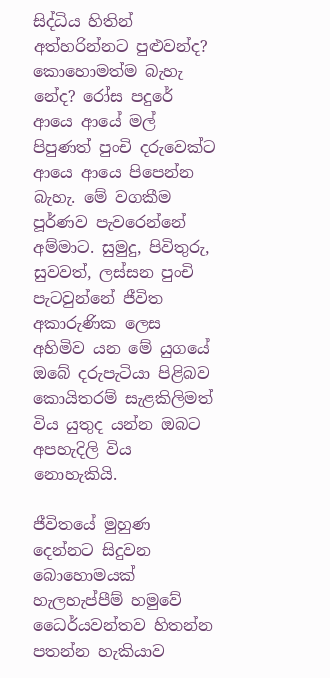සිද්ධිය හිතින් අත්හරින්නට පුළුවන්ද? කොහොමත්ම බැහැ නේද? රෝස පදුරේ ආයෙ ආයේ මල් පිපුණත් පුංචි දරුවෙක්ට ආයෙ ආයෙ පිපෙන්න බැහැ. මේ වගකීම පූර්ණව පැවරෙන්නේ අම්මාට. සුමුදු, පිවිතුරු, සුවවත්, ලස්සන පුංචි පැටවුන්නේ ජීවිත අකාරුණික ලෙස අහිමිව යන මේ යුගයේ ඔබේ දරුපැටියා පිළිබව කොයිතරම් සැළකිලිමත් විය යුතුද යන්න ඔබට අපහැදිලි විය නොහැකියි.

ජීවිතයේ මුහුණ දෙන්නට සිදුවන බොහොමයක් හැලහැප්පීම් හමුවේ ධෛර්යවන්තව හිතන්න පතන්න හැකියාව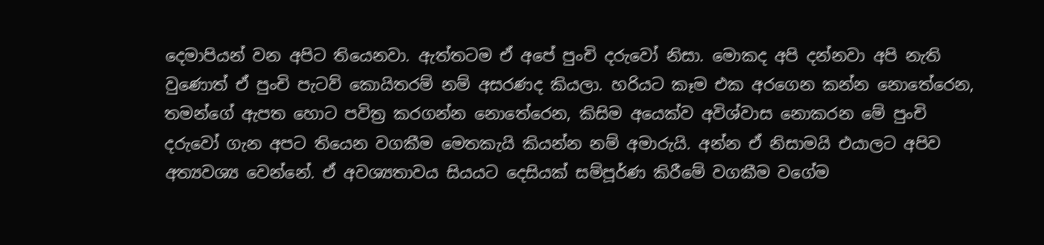දෙමාපියන් වන අපිට තියෙනවා. ඇත්තටම ඒ අපේ පුංචි දරුවෝ නිසා. මොකද අපි දන්නවා අපි නැති වුණොත් ඒ පුංචි පැටව් කොයිතරම් නම් අසරණද කියලා. හරියට කෑම එක අරගෙන කන්න නොතේරෙන, තමන්ගේ ඇපත හොට පවිත්‍ර කරගන්න නොතේරෙන, කිසිම අයෙක්ව අවිශ්වාස නොකරන මේ පුංචි දරුවෝ ගැන අපට තියෙන වගකීම මෙතකැයි කියන්න නම් අමාරුයි. අන්න ඒ නිසාමයි එයාලට අපිව අත්‍යවශ්‍ය වෙන්නේ. ඒ අවශ්‍යතාවය සියයට දෙසියක් සම්පූර්ණ කිරීමේ වගකීම වගේම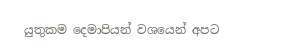යුතුකම දෙමාපියන් වශයෙන් අපට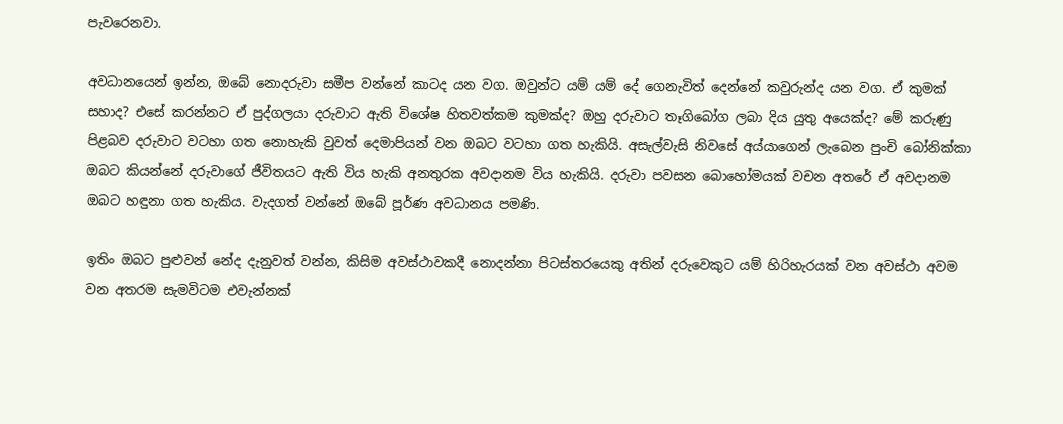පැවරෙනවා.

අවධානයෙන් ඉන්න, ඔබේ නොදරුවා සමීප වන්නේ කාටද යන වග. ඔවුන්ට යම් යම් දේ ගෙනැවිත් දෙන්නේ කවුරුන්ද යන වග. ඒ කුමක් සහාද? එසේ කරන්නට ඒ පුද්ගලයා දරුවාට ඇති විශේෂ හිතවත්කම කුමක්ද? ඔහු දරුවාට තෑගිබෝග ලබා දිය යුතු අයෙක්ද? මේ කරුණු පිළබව දරුවාට වටහා ගත නොහැකි වුවත් දෙමාපියන් වන ඔබට වටහා ගත හැකියි. අසැල්වැසි නිවසේ අය්යාගෙන් ලැබෙන පුංචි බෝනික්කා ඔබට කියන්නේ දරුවාගේ ජීවිතයට ඇති විය හැකි අනතුරක අවදානම විය හැකියි. දරුවා පවසන බොහෝමයක් වචන අතරේ ඒ අවදානම ඔබට හඳුනා ගත හැකිය. වැදගත් වන්නේ ඔබේ පූර්ණ අවධානය පමණි.

ඉතිං ඔබට පුළුවන් නේද දැනුවත් වන්න, කිසිම අවස්ථාවකදී නොදන්නා පිටස්තරයෙකු අතින් දරුවෙකුට යම් හිරිහැරයක් වන අවස්ථා අවම වන අතරම සැමවිටම එවැන්නක්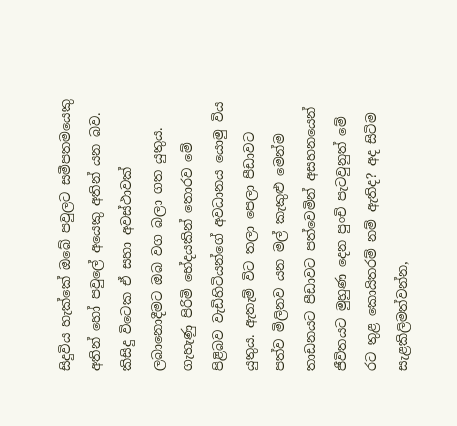සිදුවිය හැක්කේ ඔබේ පවුලට සමීපතමයෙකු අතින් හෝ පවුලේ අයෙකු අතින් යන බව. කිසිදු විටෙක ඒ සහා අවස්ථාවක් ලබානොදීමට ඔබ වග බලා ගත යුතුය. ගැහැණු පිරිමි භේදයකින් තොරව මේ පිළිබව වැඩිහිටියන්ගේ අවධානය යොමු විය යුතුය. ඇතැම් විට තලා පෙලා පීඩාවට පත්ව මිලිනව යන මල් කැකුළු මෙන්ම තාඩනයට පීඩාවට පත්වෙමින් අසහනයෙන් ජීවිතයට මුහුණ දෙන පුංචි පැටවුනුත් මේ රට තුළ කොයිතරම් නම් ඇතිද? අද සිටිම සැළකිලිමත්වන්න,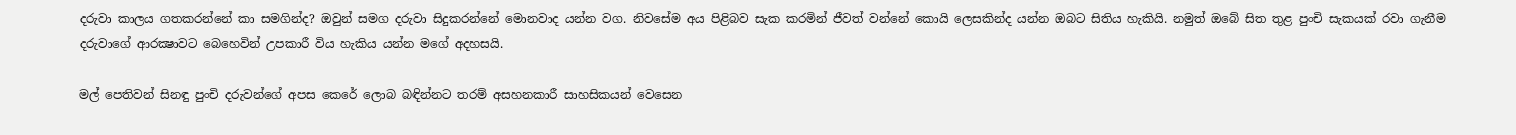දරුවා කාලය ගතකරන්නේ කා සමගින්ද? ඔවුන් සමග දරුවා සිදුකරන්නේ මොනවාද යන්න වග. නිවසේම අය පිළිබව සැක කරමින් ජීවත් වන්නේ කොයි ලෙසකින්ද යන්න ඔබට සිතිය හැකියි. නමුත් ඔබේ සිත තුළ පුංචි සැකයක් රවා ගැනීම දරුවාගේ ආරක්‍ෂාවට බෙහෙවින් උපකාරී විය හැකිය යන්න මගේ අදහසයි.

මල් පෙතිවන් සිනඳු පුංචි දරුවන්ගේ අපස කෙරේ ලොබ බඳින්නට තරම් අසහනකාරී සාහසිකයන් වෙසෙන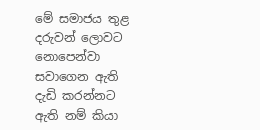මේ සමාජය තුළ දරුවන් ලොවට නොපෙන්වා සවාගෙන ඇති දැඩි කරන්නට ඇති නම් කියා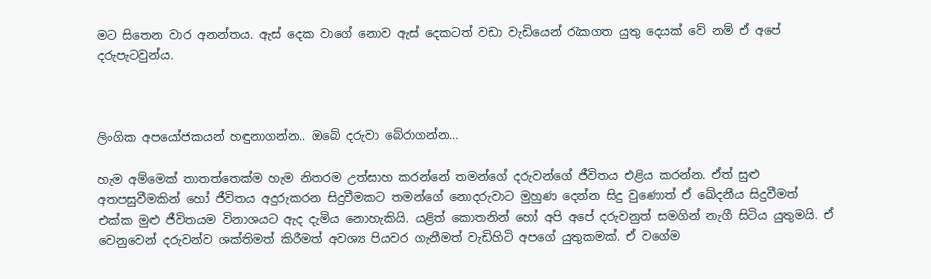මට සිතෙන වාර අනන්තය. ඇස් දෙක වාගේ නොව ඇස් දෙකටත් වඩා වැඩියෙන් රැකගත යුතු දෙයක් වේ නම් ඒ අපේ දරුපැටවුන්ය.



ලිංගික අපයෝජකයන් හඳුනාගන්න.. ඔබේ දරුවා බේරාගන්න…

හැම අම්මෙක් තාතත්තෙක්ම හැම නිතරම උත්සාහ කරන්නේ තමන්ගේ දරුවන්ගේ ජීවිතය එළිය කරන්න. ඒත් සුළු අතපසුවීමකින් හෝ ජීවිතය අදුරුකරන සිදුවීමකට තමන්ගේ නොදරුවාට මුහුණ දෙන්න සිදු වුණොත් ඒ ඛේදනීය සිදුවීමත් එක්ක මුළු ජීවිතයම විනාශයට ඇද දැමිය නොහැකියි. යළිත් කොතනින් හෝ අපි අපේ දරුවනුත් සමගින් නැගී සිටිය යුතුමයි. ඒ වෙනුවෙන් දරුවන්ව ශක්තිමත් කිරීමත් අවශ්‍ය පියවර ගැනීමත් වැඩිහිටි අපගේ යුතුකමක්. ඒ වගේම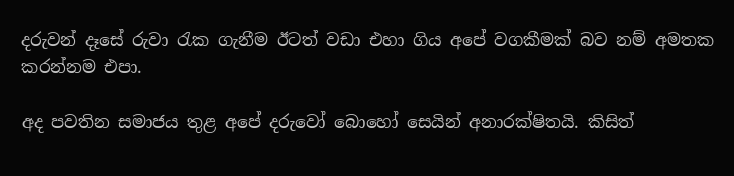දරුවන් දෑසේ රුවා රැක ගැනීම ඊටත් වඩා එහා ගිය අපේ වගකීමක් බව නම් අමතක කරන්නම එපා.

අද පවතින සමාජය තුළ අපේ දරුවෝ බොහෝ සෙයින් අනාරක්ෂිතයි. කිසිත්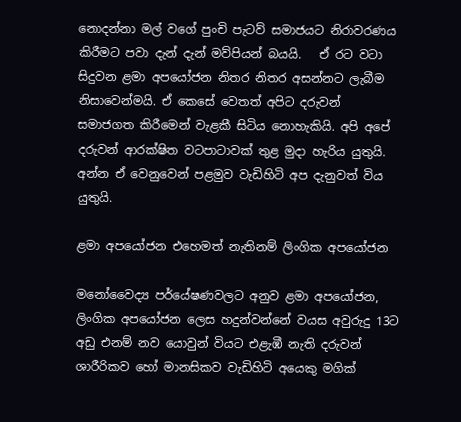නොදන්නා මල් වගේ පුංචි පැටව් සමාජයට නිරාවරණය කිරීමට පවා දැන් දැන් මව්පියන් බයයි.   ඒ රට වටා සිදුවන ළමා අපයෝජන නිතර නිතර අසන්නට ලැබීම නිසාවෙන්මයි. ඒ කෙසේ වෙතත් අපිට දරුවන් සමාජගත කිරීමෙන් වැළකී සිටිය නොහැකියි. අපි අපේ දරුවන් ආරක්ෂිත වටපාටාවක් තුළ මුදා හැරිය යුතුයි. අන්න ඒ වෙනුවෙන් පළමුව වැඩිහිටි අප දැනුවත් විය යුතුයි.

ළමා අපයෝජන එහෙමත් නැතිනම් ලිංගික අපයෝජන

මනෝවෛද්‍ය පර්යේෂණවලට අනුව ළමා අපයෝජන, ලිංගික අපයෝජන ලෙස හදුන්වන්නේ වයස අවුරුදු 13ට අඩු එනම් නව යොවුන් වියට එළැඹී නැති දරුවන් ශාරීරිකව හෝ මානසිකව වැඩිහිටි අයෙකු මගික්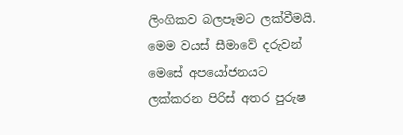ලිංගිකව බලපෑමට ලක්වීමයි. මෙම වයස් සීමාවේ දරුවන් මෙසේ අපයෝජනයට ලක්කරන පිරිස් අතර පුරුෂ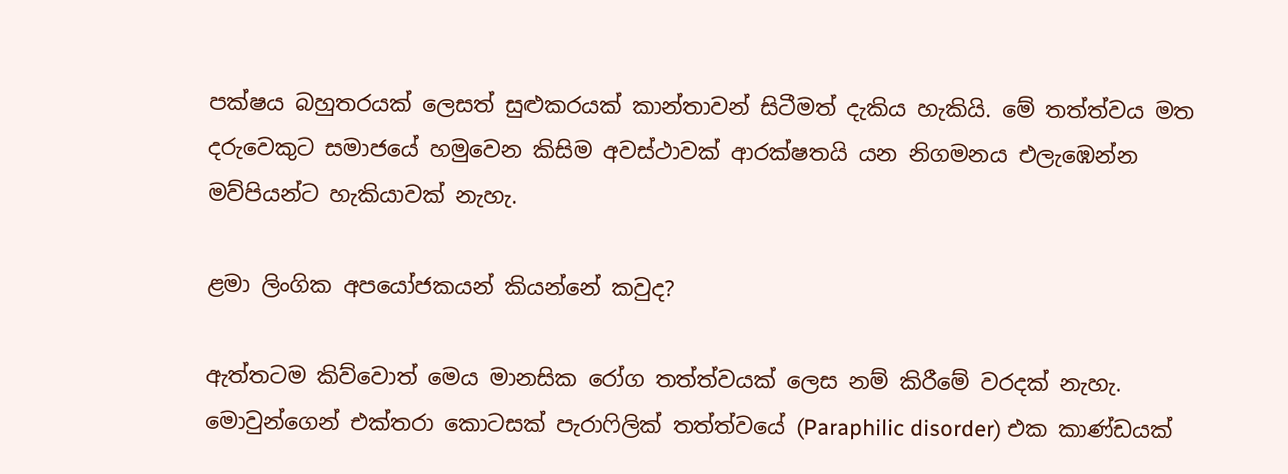පක්ෂය බහුතරයක් ලෙසත් සුළුකරයක් කාන්තාවන් සිටීමත් දැකිය හැකියි. මේ තත්ත්වය මත දරුවෙකුට සමාජයේ හමුවෙන කිසිම අවස්ථාවක් ආරක්ෂතයි යන නිගමනය එලැඹෙන්න මව්පියන්ට හැකියාවක් නැහැ.

ළමා ලිංගික අපයෝජකයන් කියන්නේ කවුද?

ඇත්තටම කිව්වොත් මෙය මානසික රෝග තත්ත්වයක් ලෙස නම් කිරීමේ වරදක් නැහැ. මොවුන්ගෙන් එක්තරා කොටසක් පැරාෆිලික් තත්ත්වයේ (Paraphilic disorder) එක කාණ්ඩයක්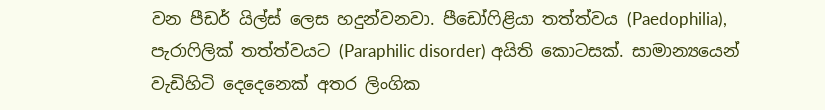වන පීඩර් යිල්ස් ලෙස හදුන්වනවා. පීඩෝෆිළියා තත්ත්වය (Paedophilia), පැරාෆිලික් තත්ත්වයට (Paraphilic disorder) අයිති කොටසක්. සාමාන්‍යයෙන් වැඩිහිටි දෙදෙනෙක් අතර ලිංගික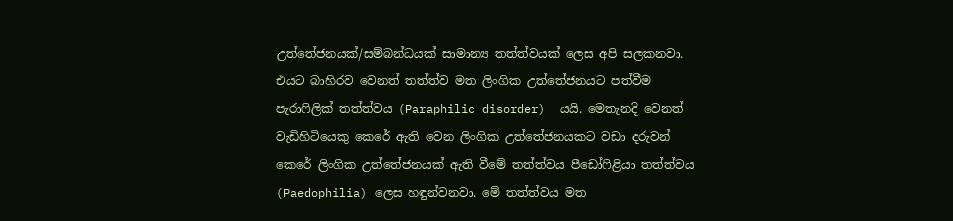උත්තේජනයක්/සම්බන්ධයක් සාමාන්‍ය තත්ත්වයක් ලෙස අපි සලකනවා. එයට බාහිරව වෙනත් තත්ත්ව මත ලිංගික උත්තේජනයට පත්වීම පැරාෆිලික් තත්ත්වය (Paraphilic disorder)  යයි. මෙතැනදි වෙනත් වැඩිහිටියෙකු කෙරේ ඇති වෙන ලිංගික උත්තේජනයකට වඩා දරුවන් කෙරේ ලිංගික උත්තේජනයක් ඇති වීමේ තත්ත්වය පීඩෝෆිළියා තත්ත්වය (Paedophilia) ලෙස හඳුන්වනවා. මේ තත්ත්වය මත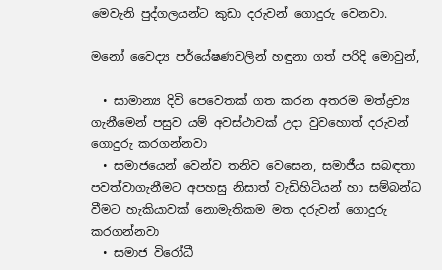මෙවැනි පුද්ගලයන්ට කුඩා දරුවන් ගොදුරු වෙනවා.

මනෝ වෛද්‍ය පර්යේෂණවලින් හඳුනා ගත් පරිදි මොවුන්,

  • සාමාන්‍ය දිවි පෙවෙතක් ගත කරන අතරම මත්ද්‍රව්‍ය ගැනීමෙන් පසුව යම් අවස්ථාවක් උදා වුවහොත් දරුවන් ගොදුරු කරගන්නවා
  • සමාජයෙන් වෙන්ව තනිව වෙසෙන, සමාජීය සබඳතා පවත්වාගැනීමට අපහසු නිසාත් වැඩිහිටියන් හා සම්බන්ධ වීමට‍ හැකියාවක් නොමැතිකම මත දරුවන් ගොදුරු කරගන්නවා
  • සමාජ විරෝධී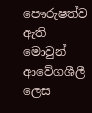පෞරුෂත්ව ඇති මොවුන් ආවේගශීලී ලෙස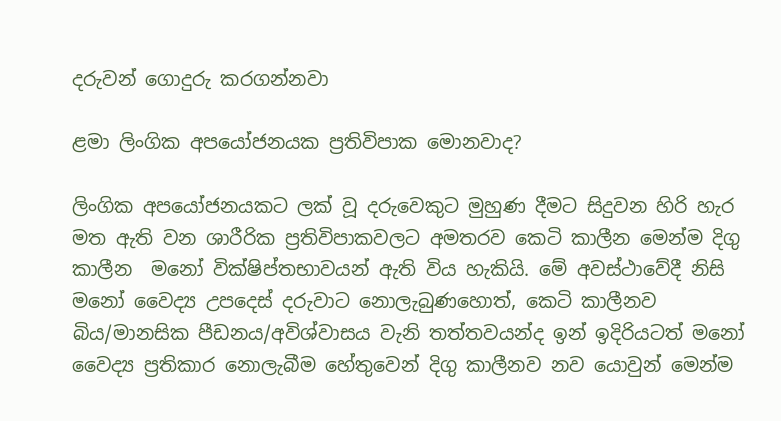දරුවන් ගොදුරු කරගන්නවා

ළමා ලිංගික අපයෝජනයක ප්‍රතිවිපාක මොනවාද?

ලිංගික අපයෝජනයකට ලක් වූ දරුවෙකුට මුහුණ දීමට සිදුවන හිරි හැර මත ඇති වන ශාරීරික ප්‍රතිවිපාකවලට අමතරව කෙටි කාලීන මෙන්ම දිගු කාලීන  මනෝ වික්ෂිප්තභාවයන් ඇති විය හැකියි. මේ අවස්ථාවේදී නිසි මනෝ වෛද්‍ය උපදෙස් දරුවාට නොලැබුණහොත්, කෙටි කාලීනව බිය/මානසික පීඩනය/අවිශ්වාසය වැනි තත්තවයන්ද ඉන් ඉදිරියටත් මනෝ වෛද්‍ය ප්‍රතිකාර නොලැබීම හේතුවෙන් දිගු කාලීනව නව යොවුන් මෙන්ම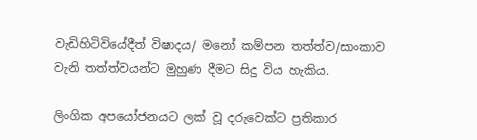වැඩිහිටිවියේදීත් විෂාදය/ මනෝ කම්පන තත්ත්ව/සාංකාව වැනි තත්ත්වයන්ට මුහුණ දීමට සිදු විය හැකිය.

ලිංගික අපයෝජනයට ලක් වූ දරුවෙක්ට ප්‍රතිකාර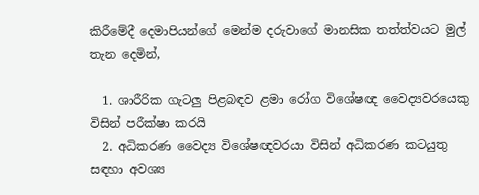කිරීමේදී දෙමාපියන්ගේ මෙන්ම දරුවාගේ මානසික තත්ත්වයට මුල් තැන දෙමින්,

  1. ශාරීරික ගැටලු පිළබඳව ළමා රෝග විශේෂඥ වෛද්‍යවරයෙකු විසින් පරීක්ෂා කරයි
  2. අධිකරණ වෛද්‍ය විශේෂඥවරයා විසින් අධිකරණ කටයුතු සඳහා අවශ්‍ය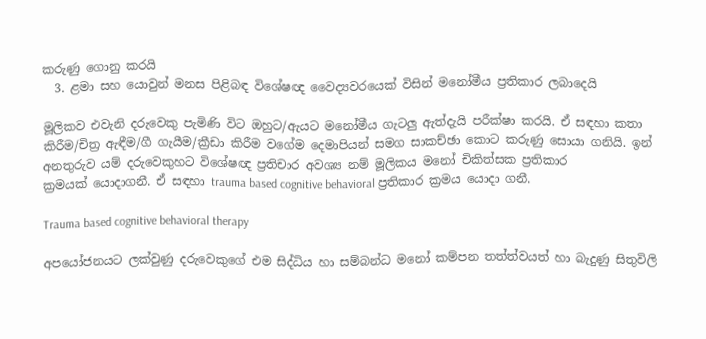කරුණු ගොනු කරයි
  3. ළමා සහ යොවුන් මනස පිළිබඳ විශේෂඥ වෛද්‍යවරයෙක් විසින් මනෝමීය ප්‍රතිකාර ලබාදෙයි

මූලිකව එවැනි දරුවෙකු පැමිණි විට ඔහුට/ඇයට මනෝමීය ගැටලු ඇත්දැයි පරීක්ෂා කරයි. ඒ සඳහා කතා කිරීම/චිත්‍ර ඇඳීම/ගී ගැයීම/ක්‍රීඩා කිරීම වගේම දෙමාපියන් සමග සාකච්ඡා කොට කරුණු සොයා ගනියි. ඉන් අනතුරුව යම් දරුවෙකුහට විශේෂඥ ප්‍රතිචාර අවශ්‍ය නම් මූලිකය මනෝ චිකිත්සක ප්‍රතිකාර ක්‍රමයක් ‍යොදාගනී. ඒ සඳහා trauma based cognitive behavioral ප්‍රතිකාර ක්‍රමය යොදා ගනී.

Trauma based cognitive behavioral therapy

අපයෝජනයට ලක්වුණු දරුවෙකුගේ එම සිද්ධිය හා සම්බන්ධ මනෝ කම්පන තත්ත්වයත් හා බැදුණු සිතුවිලි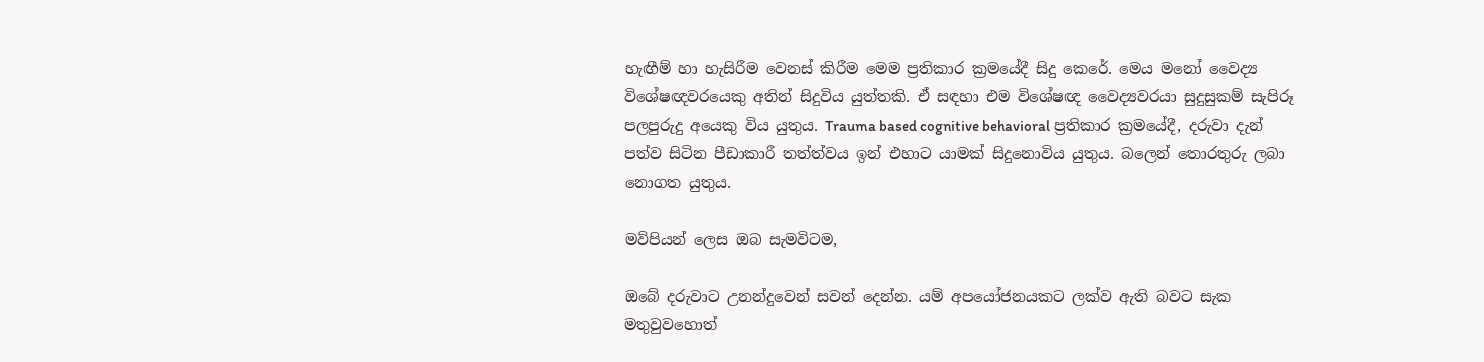හැඟීම් හා හැසිරීම වෙනස් කිරීම මෙම ප්‍රතිකාර ක්‍රමයේදී සිදු කෙරේ. මෙය මනෝ වෛද්‍ය විශේෂඥවරයෙකු අතින් සිදුවිය යුත්තකි. ඒ සඳහා එම විශේෂඥ වෛද්‍යවරයා සුදුසුකම් සැපිරූ පලපුරුදු අයෙකු විය යුතුය. Trauma based cognitive behavioral ප්‍රතිකාර ක්‍රමයේදී, දරුවා දැන් පත්ව සිටින පීඩාකාරී තත්ත්වය ඉන් එහාට යාමක් සිදුනොවිය යුතුය. බලෙන් තොරතුරු ලබා නොගත යුතුය.

මව්පියන් ලෙස ඔබ සැමවිටම,

ඔබේ දරුවාට උනන්දුවෙන් සවන් දෙන්න. යම් අපයෝජනයකට ලක්ව ඇති බවට සැක මතුවුවහොත්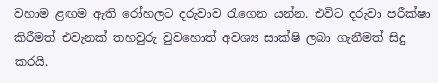වහාම ළඟම ඇති රෝහලට දරුවාව රැගෙන යන්න. එවිට දරුවා පරීක්ෂා කිරීමත් එවැනක් තහවුරු වුවහොත් අවශ්‍ය සාක්ෂි ලබා ගැනීමත් සිදු කරයි.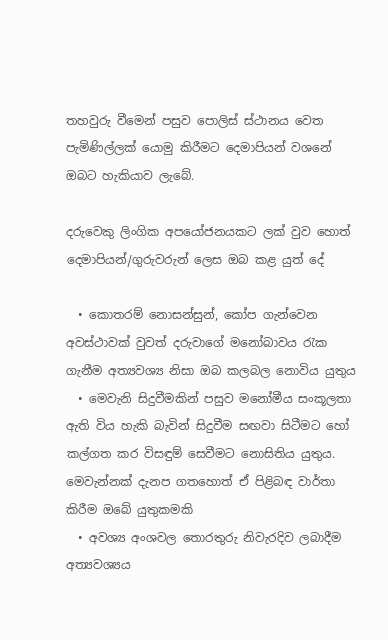තහවුරු වීමෙන් පසුව පොලිස් ස්ථානය වෙත පැමිණිල්ලක් යොමු කිරීමට දෙමාපියන් වශනේ ඔබට හැකියාව ලැබේ.

දරුවෙකු ලිංගික අපයෝජනයකට ලක් වුව හොත් දෙමාපියන්/ගුරුවරුන් ලෙස ඔබ කළ යුත් දේ

  • කොතරම් නොසන්සුන්, කෝප ගැන්වෙන අවස්ථාවක් වුවත් දරුවාගේ මනෝබාවය රැක ගැනීම අත්‍යවශ්‍ය නිසා ඔබ කලබල නොවිය යුතුය
  • මෙවැනි සිදුවීමකින් පසුව මනෝමීය සංකූලතා ඇති විය හැකි බැවින් සිදුවීම සඟවා සිටීමට හෝ කල්ගත කර විසඳුම් සෙවීමට නොසිතිය යුතුය. මෙවැන්නක් දැනප ගතහොත් ඒ පිළිබඳ වාර්තා කිරීම ඔබේ යුතුකමකි
  • අවශ්‍ය අංශවල තොරතුරු නිවැරදිව ලබාදීම අත්‍යවශ්‍යය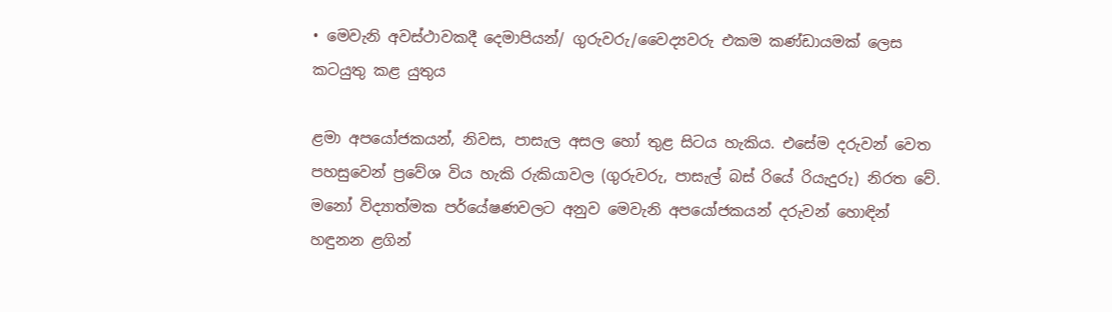• මෙවැනි අවස්ථාවකදී දෙමාපියන්/ ගුරුවරු/වෛද්‍යවරු එකම කණ්ඩායමක් ලෙස කටයුතු කළ යුතුය

ළමා අපයෝජකයන්, නිවස, පාසැල අසල හෝ තුළ සිටය හැකිය. එසේම දරුවන් වෙත පහසුවෙන් ප්‍රවේශ විය හැකි රුකියාවල (ගුරුවරු, පාසැල් බස් රියේ රියැදුරු) නිරත වේ. මනෝ විද්‍යාත්මක පර්යේෂණවලට අනුව මෙවැනි අපයෝජකයන් දරුවන් හොඳින් හඳුනන ළගින්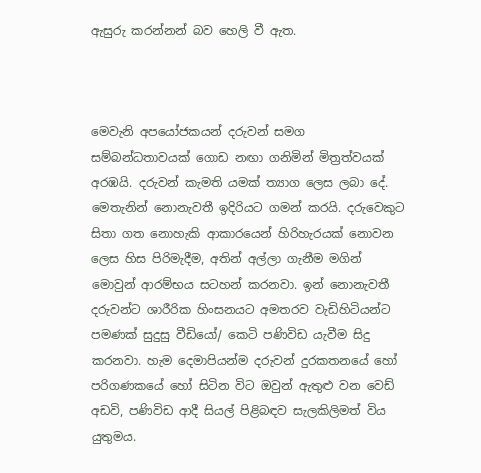ඇසුරු කරන්නන් බව හෙලි වී ඇත.



මෙවැනි අපයෝජකයන් දරුවන් සමග සම්බන්ධතාවයක් ගොඩ නඟා ගනිමින් මිත්‍රත්වයක් අරඹයි. දරුවන් කැමති යමක් ත්‍යාග ලෙස ලබා දේ. මෙතැනින් නොනැවතී ඉදිරියට ගමන් කරයි. දරුවෙකුට සිතා ගත නොහැකි ආකාරයෙන් හිරිහැරයක් නොවන ලෙස හිස පිරිමැදීම, අතින් අල්ලා ගැනීම මගින් මොවුන් ආරම්භය සටහන් කරනවා. ඉන් නොනැවතී දරුවන්ට ශාරීරික හිංසනයට අමතරව වැඩිහිටියන්ට පමණක් සුදුසු වීඩියෝ/ කෙටි පණිවිඩ යැවීම සිදු කරනවා. හැම දෙමාපියන්ම දරුවන් දුරකතනයේ හෝ පරිගණකයේ හෝ සිටින විට ඔවුන් ඇතුළු වන වෙඩ් අඩවි, පණිවිඩ ආදී සියල් පිළිබඳව සැලකිලිමත් විය යුතුමය.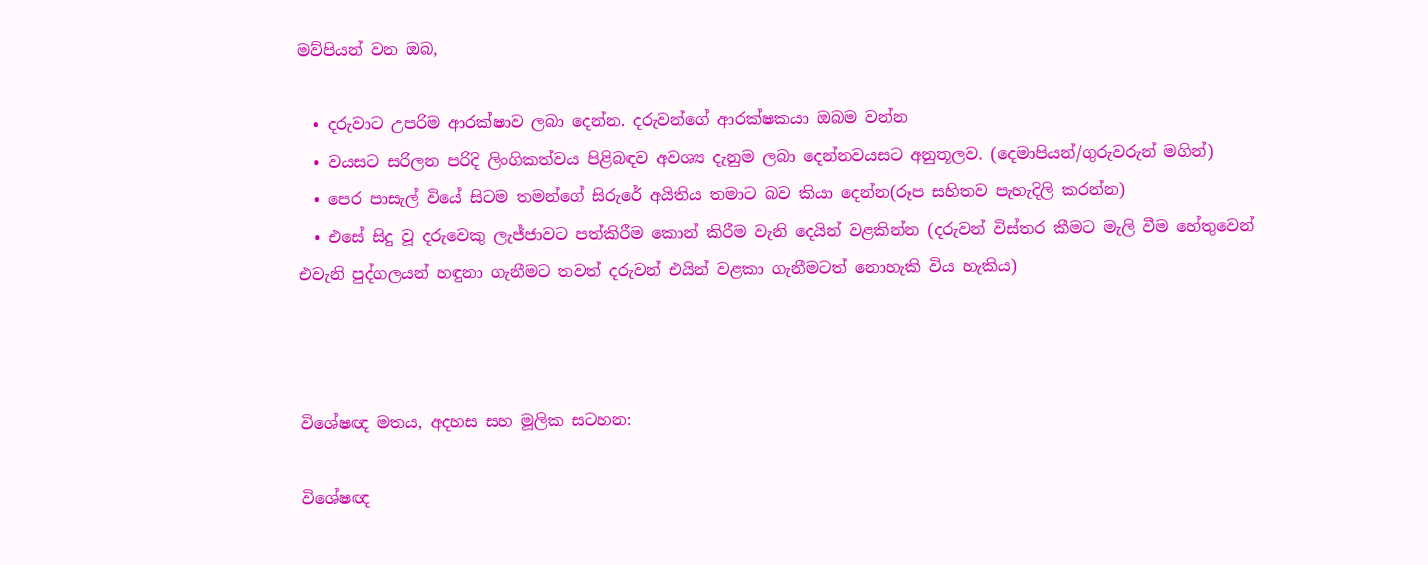මව්පියන් වන ඔබ,

  • දරුවාට උපරිම ආරක්ෂාව ලබා දෙන්න. දරුවන්ගේ ආරක්ෂකයා ඔබම වන්න
  • වයසට සරිලන පරිදි ලිංගිකත්වය පිළිබඳව අවශ්‍ය දැනුම ලබා දෙන්නවයසට අනුතූලව. (දෙමාපියන්/ගුරුවරුන් මගින්)
  • පෙර පාසැල් වියේ සිටම තමන්ගේ සිරුරේ අයිතිය තමාට බව කියා දෙන්න(රූප සහිතව පැහැදිලි කරන්න)
  • එසේ සිදු වූ දරුවෙකු ලැජ්ජාවට පත්කිරීම කොන් කිරීම වැනි දෙයින් වළකින්න (දරුවන් විස්තර කීමට මැලි වීම හේතුවෙන් එවැනි පුද්ගලයන් හඳුනා ගැනීමට තවත් දරුවන් එයින් වළකා ගැනීමටත් නොහැකි විය හැකිය)



විශේෂඥ මතය, අදහස සහ මූලික සටහන:

විශේෂඥ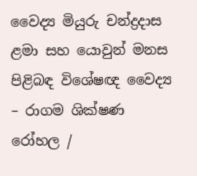වෛද්‍ය මියුරු චන්ද්‍රදාස
ළමා සහ යොවුන් මනස පිළිබඳ විශේෂඥ වෛද්‍ය – රාගම ශික්ෂණ රෝහල /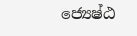ජ්‍යෙෂ්ඨ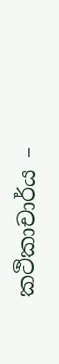කථිකාචාර්ය –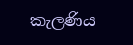කැලණිය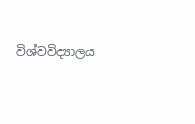විශ්වවිද්‍යාලය